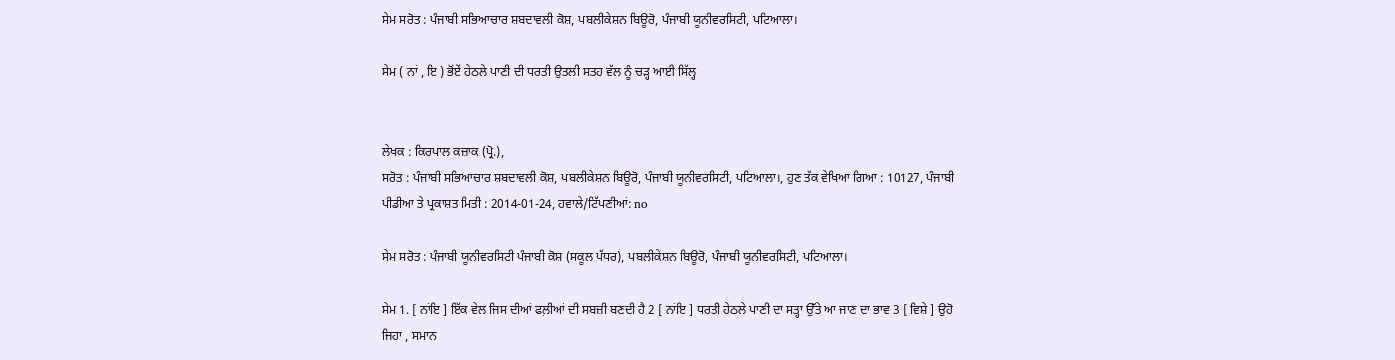ਸੇਮ ਸਰੋਤ : ਪੰਜਾਬੀ ਸਭਿਆਚਾਰ ਸ਼ਬਦਾਵਲੀ ਕੋਸ਼, ਪਬਲੀਕੇਸ਼ਨ ਬਿਊਰੋ, ਪੰਜਾਬੀ ਯੂਨੀਵਰਸਿਟੀ, ਪਟਿਆਲਾ।

ਸੇਮ ( ਨਾਂ , ਇ ) ਭੋਂਏਂ ਹੇਠਲੇ ਪਾਣੀ ਦੀ ਧਰਤੀ ਉਤਲੀ ਸਤਹ ਵੱਲ ਨੂੰ ਚੜ੍ਹ ਆਈ ਸਿੱਲ੍ਹ


ਲੇਖਕ : ਕਿਰਪਾਲ ਕਜ਼ਾਕ (ਪ੍ਰੋ.),
ਸਰੋਤ : ਪੰਜਾਬੀ ਸਭਿਆਚਾਰ ਸ਼ਬਦਾਵਲੀ ਕੋਸ਼, ਪਬਲੀਕੇਸ਼ਨ ਬਿਊਰੋ, ਪੰਜਾਬੀ ਯੂਨੀਵਰਸਿਟੀ, ਪਟਿਆਲਾ।, ਹੁਣ ਤੱਕ ਵੇਖਿਆ ਗਿਆ : 10127, ਪੰਜਾਬੀ ਪੀਡੀਆ ਤੇ ਪ੍ਰਕਾਸ਼ਤ ਮਿਤੀ : 2014-01-24, ਹਵਾਲੇ/ਟਿੱਪਣੀਆਂ: no

ਸੇਮ ਸਰੋਤ : ਪੰਜਾਬੀ ਯੂਨੀਵਰਸਿਟੀ ਪੰਜਾਬੀ ਕੋਸ਼ (ਸਕੂਲ ਪੱਧਰ), ਪਬਲੀਕੇਸ਼ਨ ਬਿਊਰੋ, ਪੰਜਾਬੀ ਯੂਨੀਵਰਸਿਟੀ, ਪਟਿਆਲਾ।

ਸੇਮ 1. [ ਨਾਂਇ ] ਇੱਕ ਵੇਲ ਜਿਸ ਦੀਆਂ ਫਲ਼ੀਆਂ ਦੀ ਸਬਜ਼ੀ ਬਣਦੀ ਹੈ 2 [ ਨਾਂਇ ] ਧਰਤੀ ਹੇਠਲੇ ਪਾਣੀ ਦਾ ਸਤ੍ਹਾ ਉੱਤੇ ਆ ਜਾਣ ਦਾ ਭਾਵ 3 [ ਵਿਸ਼ੇ ] ਉਹੋ ਜਿਹਾ , ਸਮਾਨ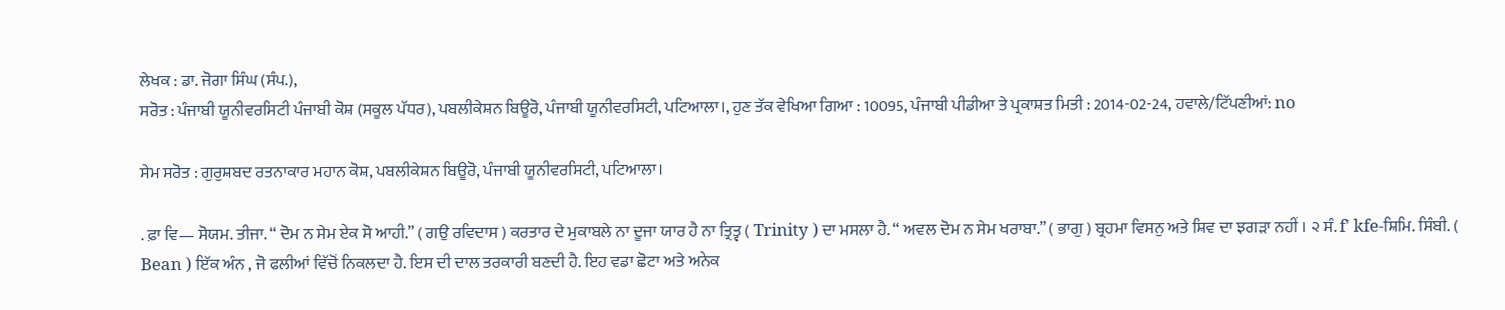ਲੇਖਕ : ਡਾ. ਜੋਗਾ ਸਿੰਘ (ਸੰਪ.),
ਸਰੋਤ : ਪੰਜਾਬੀ ਯੂਨੀਵਰਸਿਟੀ ਪੰਜਾਬੀ ਕੋਸ਼ (ਸਕੂਲ ਪੱਧਰ), ਪਬਲੀਕੇਸ਼ਨ ਬਿਊਰੋ, ਪੰਜਾਬੀ ਯੂਨੀਵਰਸਿਟੀ, ਪਟਿਆਲਾ।, ਹੁਣ ਤੱਕ ਵੇਖਿਆ ਗਿਆ : 10095, ਪੰਜਾਬੀ ਪੀਡੀਆ ਤੇ ਪ੍ਰਕਾਸ਼ਤ ਮਿਤੀ : 2014-02-24, ਹਵਾਲੇ/ਟਿੱਪਣੀਆਂ: no

ਸੇਮ ਸਰੋਤ : ਗੁਰੁਸ਼ਬਦ ਰਤਨਾਕਾਰ ਮਹਾਨ ਕੋਸ਼, ਪਬਲੀਕੇਸ਼ਨ ਬਿਊਰੋ, ਪੰਜਾਬੀ ਯੂਨੀਵਰਸਿਟੀ, ਪਟਿਆਲਾ।

. ਫ਼ਾ ਵਿ— ਸੋਯਮ. ਤੀਜਾ. “ ਦੋਮ ਨ ਸੇਮ ਏਕ ਸੋ ਆਹੀ.” ( ਗਉ ਰਵਿਦਾਸ ) ਕਰਤਾਰ ਦੇ ਮੁਕਾਬਲੇ ਨਾ ਦੂਜਾ ਯਾਰ ਹੈ ਨਾ ਤ੍ਰਿਤ੍ਵ ( Trinity ) ਦਾ ਮਸਲਾ ਹੈ. “ ਅਵਲ ਦੋਮ ਨ ਸੇਮ ਖਰਾਬਾ.” ( ਭਾਗੁ ) ਬ੍ਰਹਮਾ ਵਿਸਨੁ ਅਤੇ ਸ਼ਿਵ ਦਾ ਝਗੜਾ ਨਹੀਂ । ੨ ਸੰ. f' kfe-ਸ਼ਿਮਿ. ਸਿੰਬੀ. ( Bean ) ਇੱਕ ਅੰਨ , ਜੋ ਫਲੀਆਂ ਵਿੱਚੋਂ ਨਿਕਲਦਾ ਹੈ. ਇਸ ਦੀ ਦਾਲ ਤਰਕਾਰੀ ਬਣਦੀ ਹੈ. ਇਹ ਵਡਾ ਛੋਟਾ ਅਤੇ ਅਨੇਕ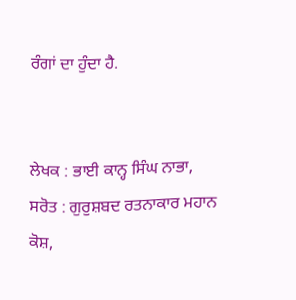ਰੰਗਾਂ ਦਾ ਹੁੰਦਾ ਹੈ.


ਲੇਖਕ : ਭਾਈ ਕਾਨ੍ਹ ਸਿੰਘ ਨਾਭਾ,
ਸਰੋਤ : ਗੁਰੁਸ਼ਬਦ ਰਤਨਾਕਾਰ ਮਹਾਨ ਕੋਸ਼,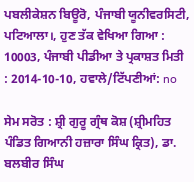ਪਬਲੀਕੇਸ਼ਨ ਬਿਊਰੋ, ਪੰਜਾਬੀ ਯੂਨੀਵਰਸਿਟੀ, ਪਟਿਆਲਾ।, ਹੁਣ ਤੱਕ ਵੇਖਿਆ ਗਿਆ : 10003, ਪੰਜਾਬੀ ਪੀਡੀਆ ਤੇ ਪ੍ਰਕਾਸ਼ਤ ਮਿਤੀ : 2014-10-10, ਹਵਾਲੇ/ਟਿੱਪਣੀਆਂ: no

ਸੇਮ ਸਰੋਤ : ਸ਼੍ਰੀ ਗੁਰੂ ਗ੍ਰੰਥ ਕੋਸ਼ (ਸ਼੍ਰੀਮਹਿਤ ਪੰਡਿਤ ਗਿਆਨੀ ਹਜ਼ਾਰਾ ਸਿੰਘ ਕ੍ਰਿਤ), ਡਾ. ਬਲਬੀਰ ਸਿੰਘ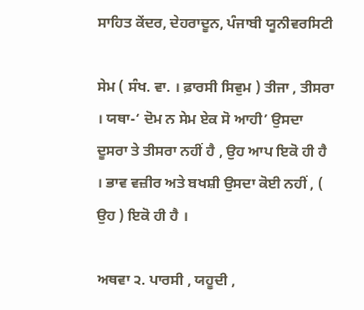ਸਾਹਿਤ ਕੇਂਦਰ, ਦੇਹਰਾਦੂਨ, ਪੰਜਾਬੀ ਯੂਨੀਵਰਸਿਟੀ

ਸੇਮ ( ਸੰਖ. ਵਾ. । ਫ਼ਾਰਸੀ ਸਿਵੁਮ ) ਤੀਜਾ , ਤੀਸਰਾ । ਯਥਾ-‘ ਦੋਮ ਨ ਸੇਮ ਏਕ ਸੋ ਆਹੀ’ ਉਸਦਾ ਦੂਸਰਾ ਤੇ ਤੀਸਰਾ ਨਹੀਂ ਹੈ , ਉਹ ਆਪ ਇਕੋ ਹੀ ਹੈ । ਭਾਵ ਵਜ਼ੀਰ ਅਤੇ ਬਖਸ਼ੀ ਉਸਦਾ ਕੋਈ ਨਹੀਂ , ( ਉਹ ) ਇਕੋ ਹੀ ਹੈ ।

ਅਥਵਾ ੨. ਪਾਰਸੀ , ਯਹੂਦੀ ,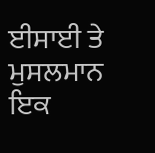ਈਸਾਈ ਤੇ ਮੁਸਲਮਾਨ ਇਕ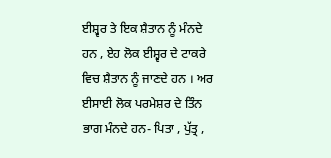ਈਸ਼੍ਵਰ ਤੇ ਇਕ ਸ਼ੈਤਾਨ ਨੂੰ ਮੰਨਦੇ ਹਨ , ਏਹ ਲੋਕ ਈਸ਼੍ਵਰ ਦੇ ਟਾਕਰੇ ਵਿਚ ਸ਼ੈਤਾਨ ਨੂੰ ਜਾਣਦੇ ਹਨ । ਅਰ ਈਸਾਈ ਲੋਕ ਪਰਮੇਸ਼ਰ ਦੇ ਤਿੰਨ ਭਾਗ ਮੰਨਦੇ ਹਨ- ਪਿਤਾ , ਪੁੱਤ੍ਰ ,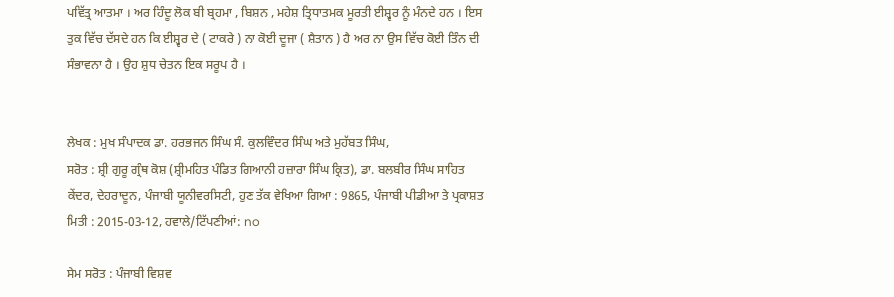ਪਵਿੱਤ੍ਰ ਆਤਮਾ । ਅਰ ਹਿੰਦੂ ਲੋਕ ਬੀ ਬ੍ਰਹਮਾ , ਬਿਸ਼ਨ , ਮਹੇਸ਼ ਤ੍ਰਿਧਾਤਮਕ ਮੂਰਤੀ ਈਸ਼੍ਵਰ ਨੂੰ ਮੰਨਦੇ ਹਨ । ਇਸ ਤੁਕ ਵਿੱਚ ਦੱਸਦੇ ਹਨ ਕਿ ਈਸ਼੍ਵਰ ਦੇ ( ਟਾਕਰੇ ) ਨਾ ਕੋਈ ਦੂਜਾ ( ਸ਼ੈਤਾਨ ) ਹੈ ਅਰ ਨਾ ਉਸ ਵਿੱਚ ਕੋਈ ਤਿੰਨ ਦੀ ਸੰਭਾਵਨਾ ਹੈ । ਉਹ ਸ਼ੁਧ ਚੇਤਨ ਇਕ ਸਰੂਪ ਹੈ ।


ਲੇਖਕ : ਮੁਖ ਸੰਪਾਦਕ ਡਾ. ਹਰਭਜਨ ਸਿੰਘ ਸੰ. ਕੁਲਵਿੰਦਰ ਸਿੰਘ ਅਤੇ ਮੁਹੱਬਤ ਸਿੰਘ,
ਸਰੋਤ : ਸ਼੍ਰੀ ਗੁਰੂ ਗ੍ਰੰਥ ਕੋਸ਼ (ਸ਼੍ਰੀਮਹਿਤ ਪੰਡਿਤ ਗਿਆਨੀ ਹਜ਼ਾਰਾ ਸਿੰਘ ਕ੍ਰਿਤ), ਡਾ. ਬਲਬੀਰ ਸਿੰਘ ਸਾਹਿਤ ਕੇਂਦਰ, ਦੇਹਰਾਦੂਨ, ਪੰਜਾਬੀ ਯੂਨੀਵਰਸਿਟੀ, ਹੁਣ ਤੱਕ ਵੇਖਿਆ ਗਿਆ : 9865, ਪੰਜਾਬੀ ਪੀਡੀਆ ਤੇ ਪ੍ਰਕਾਸ਼ਤ ਮਿਤੀ : 2015-03-12, ਹਵਾਲੇ/ਟਿੱਪਣੀਆਂ: no

ਸੇਮ ਸਰੋਤ : ਪੰਜਾਬੀ ਵਿਸ਼ਵ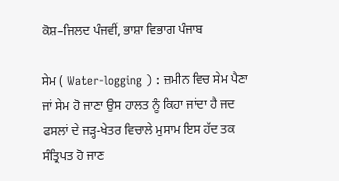ਕੋਸ਼–ਜਿਲਦ ਪੰਜਵੀਂ, ਭਾਸ਼ਾ ਵਿਭਾਗ ਪੰਜਾਬ

ਸੇਮ ( Water-logging ) : ਜ਼ਮੀਨ ਵਿਚ ਸੇਮ ਪੈਣਾ ਜਾਂ ਸੇਮ ਹੋ ਜਾਣਾ ਉਸ ਹਾਲਤ ਨੂੰ ਕਿਹਾ ਜਾਂਦਾ ਹੈ ਜਦ ਫਸਲਾਂ ਦੇ ਜੜ੍ਹ-ਖੇਤਰ ਵਿਚਾਲੇ ਮੁਸਾਮ ਇਸ ਹੱਦ ਤਕ ਸੰਤ੍ਰਿਪਤ ਹੋ ਜਾਣ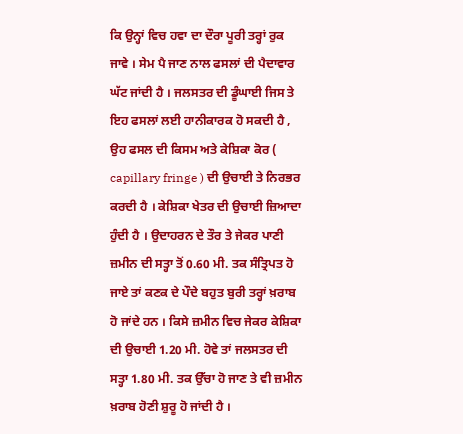ਕਿ ਉਨ੍ਹਾਂ ਵਿਚ ਹਵਾ ਦਾ ਦੌਰਾ ਪੂਰੀ ਤਰ੍ਹਾਂ ਰੁਕ ਜਾਵੇ । ਸੇਮ ਪੈ ਜਾਣ ਨਾਲ ਫਸਲਾਂ ਦੀ ਪੈਦਾਵਾਰ ਘੱਟ ਜਾਂਦੀ ਹੈ । ਜਲਸਤਰ ਦੀ ਡੂੰਘਾਈ ਜਿਸ ਤੇ ਇਹ ਫਸਲਾਂ ਲਈ ਹਾਨੀਕਾਰਕ ਹੋ ਸਕਦੀ ਹੈ , ਉਹ ਫਸਲ ਦੀ ਕਿਸਮ ਅਤੇ ਕੇਸ਼ਿਕਾ ਕੋਰ ( capillary fringe ) ਦੀ ਉਚਾਈ ਤੇ ਨਿਰਭਰ ਕਰਦੀ ਹੈ । ਕੇਸ਼ਿਕਾ ਖੇਤਰ ਦੀ ਉਚਾਈ ਜ਼ਿਆਦਾ ਹੁੰਦੀ ਹੈ । ਉਦਾਹਰਨ ਦੇ ਤੌਰ ਤੇ ਜੇਕਰ ਪਾਣੀ ਜ਼ਮੀਨ ਦੀ ਸਤ੍ਹਾ ਤੋਂ 0.60 ਮੀ. ਤਕ ਸੰਤ੍ਰਿਪਤ ਹੋ ਜਾਏ ਤਾਂ ਕਣਕ ਦੇ ਪੌਦੇ ਬਹੁਤ ਬੁਰੀ ਤਰ੍ਹਾਂ ਖ਼ਰਾਬ ਹੋ ਜਾਂਦੇ ਹਨ । ਕਿਸੇ ਜ਼ਮੀਨ ਵਿਚ ਜੇਕਰ ਕੇਸ਼ਿਕਾ ਦੀ ਉਚਾਈ 1.20 ਮੀ. ਹੋਵੇ ਤਾਂ ਜਲਸਤਰ ਦੀ ਸਤ੍ਹਾ 1.80 ਮੀ. ਤਕ ਉੱਚਾ ਹੋ ਜਾਣ ਤੇ ਵੀ ਜ਼ਮੀਨ ਖ਼ਰਾਬ ਹੋਣੀ ਸ਼ੁਰੂ ਹੋ ਜਾਂਦੀ ਹੈ ।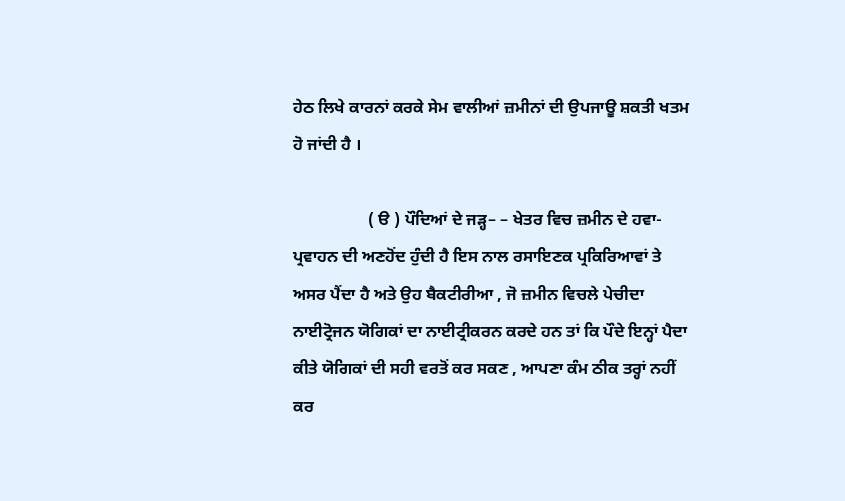ਹੇਠ ਲਿਖੇ ਕਾਰਨਾਂ ਕਰਕੇ ਸੇਮ ਵਾਲੀਆਂ ਜ਼ਮੀਨਾਂ ਦੀ ਉਪਜਾਊ ਸ਼ਕਤੀ ਖਤਮ ਹੋ ਜਾਂਦੀ ਹੈ ।

                  ( ੳ ) ਪੌਦਿਆਂ ਦੇ ਜੜ੍ਹ– – ਖੇਤਰ ਵਿਚ ਜ਼ਮੀਨ ਦੇ ਹਵਾ-ਪ੍ਰਵਾਹਨ ਦੀ ਅਣਹੋਂਦ ਹੁੰਦੀ ਹੈ ਇਸ ਨਾਲ ਰਸਾਇਣਕ ਪ੍ਰਕਿਰਿਆਵਾਂ ਤੇ ਅਸਰ ਪੈਂਦਾ ਹੈ ਅਤੇ ਉਹ ਬੈਕਟੀਰੀਆ , ਜੋ ਜ਼ਮੀਨ ਵਿਚਲੇ ਪੇਚੀਦਾ ਨਾਈਟ੍ਰੋਜਨ ਯੋਗਿਕਾਂ ਦਾ ਨਾਈਟ੍ਰੀਕਰਨ ਕਰਦੇ ਹਨ ਤਾਂ ਕਿ ਪੌਦੇ ਇਨ੍ਹਾਂ ਪੈਦਾ ਕੀਤੇ ਯੋਗਿਕਾਂ ਦੀ ਸਹੀ ਵਰਤੋਂ ਕਰ ਸਕਣ , ਆਪਣਾ ਕੰਮ ਠੀਕ ਤਰ੍ਹਾਂ ਨਹੀਂ ਕਰ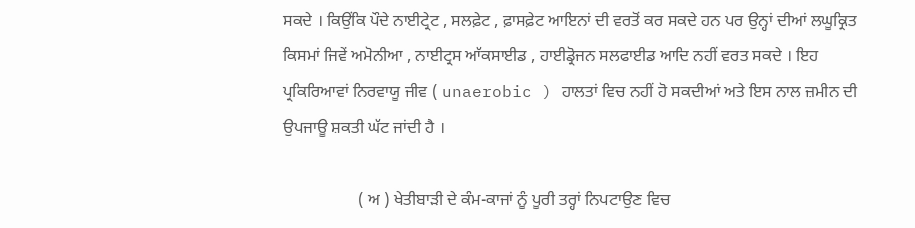ਸਕਦੇ । ਕਿਉਂਕਿ ਪੌਦੇ ਨਾਈਟ੍ਰੇਟ , ਸਲਫ਼ੇਟ , ਫ਼ਾਸਫ਼ੇਟ ਆਇਨਾਂ ਦੀ ਵਰਤੋਂ ਕਰ ਸਕਦੇ ਹਨ ਪਰ ਉਨ੍ਹਾਂ ਦੀਆਂ ਲਘੂਕ੍ਰਿਤ ਕਿਸਮਾਂ ਜਿਵੇਂ ਅਮੋਨੀਆ , ਨਾਈਟ੍ਰਸ ਆੱਕਸਾਈਡ , ਹਾਈਡ੍ਰੋਜਨ ਸਲਫਾਈਡ ਆਦਿ ਨਹੀਂ ਵਰਤ ਸਕਦੇ । ਇਹ ਪ੍ਰਕਿਰਿਆਵਾਂ ਨਿਰਵਾਯੂ ਜੀਵ ( unaerobic ) ਹਾਲਤਾਂ ਵਿਚ ਨਹੀਂ ਹੋ ਸਕਦੀਆਂ ਅਤੇ ਇਸ ਨਾਲ ਜ਼ਮੀਨ ਦੀ ਉਪਜਾਊ ਸ਼ਕਤੀ ਘੱਟ ਜਾਂਦੀ ਹੈ ।

                  ( ਅ ) ਖੇਤੀਬਾੜੀ ਦੇ ਕੰਮ-ਕਾਜਾਂ ਨੂੰ ਪੂਰੀ ਤਰ੍ਹਾਂ ਨਿਪਟਾਉਣ ਵਿਚ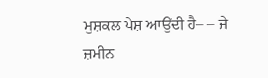ਮੁਸ਼ਕਲ ਪੇਸ਼ ਆਉਂਦੀ ਹੈ– – ਜੇ ਜ਼ਮੀਨ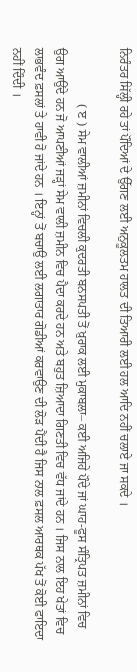ਨਿਰੰਤਰ ਸਿੱਲ੍ਹੀ ਰਹੇ ਤਾਂ ਪੌਦਿਆਂ ਦੇ ਉੱਗਣ ਲਈ ਅਨੁਕੂਲਤਮ ਹਾਲਤ ਦੀ ਤਿਆਰੀ ਲਈ ਹਲ ਆਦਿ ਨਹੀਂ ਚਲਾਏ ਜਾ ਸਕਦੇ ।

                  ( ੲ ) ਸੇਮ ਵਾਲੀਆਂ ਜ਼ਮੀਨਾਂ ਵਿਚਲੀ ਕੁਦਰਤੀ ਬਨਸਪਤੀ ਤੋਂ ਖ਼ੁਰਾਕ ਲਈ ਮੁਕਾਬਲਾ– ਕਈ ਅਜਿਹੇ ਪੌਦੇ ਜਾਂ ਘਾਹ-ਫੂਸ ਸੰਤ੍ਰਿਪਤ ਜ਼ਮੀਨਾਂ ਵਿਚ ਉਗ ਆਉਂਦੇ ਹਨ ਜੋ ਆਪਣੀਆਂ ਜੜ੍ਹਾਂ ਸੇਮ ਵਾਲੀ ਜ਼ਮੀਨ ਵਿਚ ਪੈਦਾ ਕਰਦੇ ਹਨ ਅਤੇ ਬਹੁਤ ਜ਼ਿਆਦਾ ਗਿਣਤੀ ਵਿਚ ਵੱਧ ਜਾਂਦੇ ਹਨ । ਜਿਸ ਨਾਲ ਇਹ ਖੇਤਾਂ ਵਿਚ ਲਾਭਵੰਦ ਫ਼ਸਲਾਂ ਤੇ ਹਾਵੀ ਹੋ ਜਾਂਦੇ ਹਨ । ਇਨ੍ਹਾਂ ਤੋਂ ਬਚਾਉ ਲਈ ਲਗਾਤਾਰ ਗੋਡੀਆਂ ਕਰਵਾਉਣ ਦੀ ਲੋੜ ਪੈਂਦੀ ਹੈ ਜਿਸ ਨਾਲ ਫ਼ਸਲ ਆਰਥਕ ਪੱਖ ਤੋਂ ਕੋਈ ਫਾਇਦਾ ਨਹੀਂ ਦਿੰਦੀ ।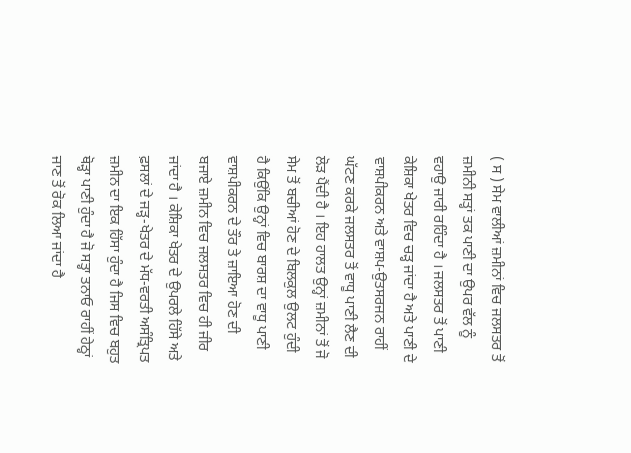( ਸ ) ਸੇਮ ਵਾਲੀਆਂ ਜ਼ਮੀਨਾਂ ਵਿਚ ਜਲਸਤਰ ਤੋਂ ਜ਼ਮੀਨੀ ਸਤ੍ਹਾਂ ਤਕ ਪਾਣੀ ਦਾ ਉਪਰ ਵੱਲ ਨੂੰ ਵਹਾਉ ਜਾਰੀ ਰਹਿੰਦਾ ਹੈ । ਜਲਸਤਰ ਤੋਂ ਪਾਣੀ ਕੇਸ਼ਿਕਾ ਖੇਤਰ ਵਿਚ ਚੜ੍ਹ ਜਾਂਦਾ ਹੈ ਅਤੇ ਪਾਣੀ ਦੇ ਵਾਸ਼ਪੀਕਰਨ ਅਤੇ ਵਾਸ਼ਪ-ਉਤਸਰਜਨ ਰਾਹੀਂ ਘੱਟਣ ਕਰਕੇ ਜਲਸਤਰ ਤੋਂ ਵਾਧੂ ਪਾਣੀ ਲੈਣ ਦੀ ਲੋੜ ਪੈਂਦੀ ਹੈ । ਇਹ ਹਾਲਤ ਉਨ੍ਹਾਂ ਜ਼ਮੀਨਾਂ ਤੋਂ ਜੋ ਸੇਮ ਤੋਂ ਬਚੀਆਂ ਹੋਣ ਦੇ ਬਿਲਕੁਲ ਉਲਟ ਹੁੰਦੀ ਹੈ ਕਿਉਂਕਿ ਉਨ੍ਹਾਂ ਵਿਚ ਬਾਰਸ਼ ਦਾ ਵਾਧੂ ਪਾਣੀ ਵਾਸ਼ਪੀਕਰਨ ਦੇ ਤੌਰ ਤੇ ਜ਼ਾਇਆ ਹੋਣ ਦੀ ਬਜਾਏ ਜ਼ਮੀਨ ਵਿਚ ਜਲਸਤਰ ਵਿਚ ਹੀ ਜੀਰ ਜਾਂਦਾ ਹੈ । ਕੇਸ਼ਿਕਾ ਖੇਤਰ ਦੇ ਉਪਰਲੇ ਹਿੱਸੇ ਅਤੇ ਫ਼ਸਲਾਂ ਦੇ ਜੜ੍ਹ-ਖੇਤਰ ਦੇ ਮੱਧ-ਵਰਤੀ ਅਸੰਤ੍ਰਿਪਤ ਜ਼ਮੀਨ ਦਾ ਇਕ ਹਿੱਸਾ ਹੁੰਦਾ ਹੈ ਜਿਸ ਵਿਚ ਬਹੁਤ ਥੋੜ੍ਹਾ ਪਾਣੀ ਹੁੰਦਾ ਹੈ ਜੋ ਸਤ੍ਹਾ ਤਨਾਓ ਰਾਹੀਂ ਹੇਠ੍ਹਾਂ ਜਾਣ ਤੋਂ ਰੋਕ ਲਿਆ ਜਾਂਦਾ ਹੈ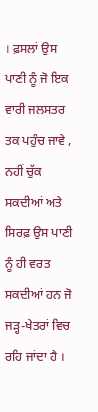। ਫ਼ਸਲਾਂ ਉਸ ਪਾਣੀ ਨੂੰ ਜੋ ਇਕ ਵਾਰੀ ਜਲਸਤਰ ਤਕ ਪਹੁੰਚ ਜਾਵੇ , ਨਹੀਂ ਚੁੱਕ ਸਕਦੀਆਂ ਅਤੇ ਸਿਰਫ਼ ਉਸ ਪਾਣੀ ਨੂੰ ਹੀ ਵਰਤ ਸਕਦੀਆਂ ਹਨ ਜੋ ਜੜ੍ਹ-ਖੇਤਰਾਂ ਵਿਚ ਰਹਿ ਜਾਂਦਾ ਹੈ ।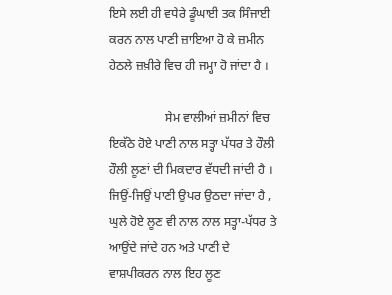ਇਸੇ ਲਈ ਹੀ ਵਧੇਰੇ ਡੂੰਘਾਈ ਤਕ ਸਿੰਜਾਈ ਕਰਨ ਨਾਲ ਪਾਣੀ ਜ਼ਾਇਆ ਹੋ ਕੇ ਜ਼ਮੀਨ ਹੇਠਲੇ ਜ਼ਖ਼ੀਰੇ ਵਿਚ ਹੀ ਜਮ੍ਹਾ ਹੋ ਜਾਂਦਾ ਹੈ ।

                  ਸੇਮ ਵਾਲੀਆਂ ਜ਼ਮੀਨਾਂ ਵਿਚ ਇਕੱਠੇ ਹੋਏ ਪਾਣੀ ਨਾਲ ਸਤ੍ਹਾ ਪੱਧਰ ਤੇ ਹੌਲੀ ਹੌਲੀ ਲੂਣਾਂ ਦੀ ਮਿਕਦਾਰ ਵੱਧਦੀ ਜਾਂਦੀ ਹੈ । ਜਿਉਂ-ਜਿਉਂ ਪਾਣੀ ਉਪਰ ਉਠਦਾ ਜਾਂਦਾ ਹੈ , ਘੁਲੇ ਹੋਏ ਲੂਣ ਵੀ ਨਾਲ ਨਾਲ ਸਤ੍ਹਾ-ਪੱਧਰ ਤੇ ਆਉਂਦੇ ਜਾਂਦੇ ਹਨ ਅਤੇ ਪਾਣੀ ਦੇ ਵਾਸ਼ਪੀਕਰਨ ਨਾਲ ਇਹ ਲੂਣ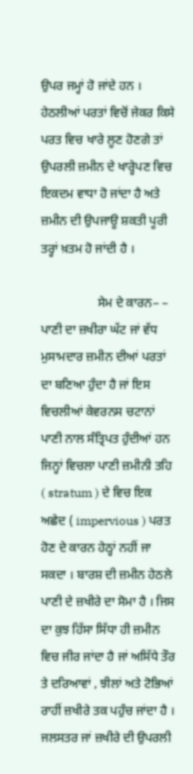ਉਪਰ ਜਮ੍ਹਾਂ ਹੋ ਜਾਂਦੇ ਹਨ । ਹੇਠਲੀਆਂ ਪਰਤਾਂ ਵਿਚੋਂ ਜੇਕਰ ਕਿਸੇ ਪਰਤ ਵਿਚ ਖਾਰੇ ਲੂਣ ਹੋਣਗੇ ਤਾਂ ਉਪਰਲੀ ਜ਼ਮੀਨ ਦੇ ਖਾਰ੍ਹੇਪਣ ਵਿਚ ਇਕਦਮ ਵਾਧਾ ਹੋ ਜਾਂਦਾ ਹੈ ਅਤੇ ਜ਼ਮੀਨ ਦੀ ਉਪਜਾਊ ਸ਼ਕਤੀ ਪੂਰੀ ਤਰ੍ਹਾਂ ਖ਼ਤਮ ਹੋ ਜਾਂਦੀ ਹੈ ।

                  ਸੇਮ ਦੇ ਕਾਰਨ– – ਪਾਣੀ ਦਾ ਜ਼ਖੀਰਾ ਘੱਟ ਜਾਂ ਵੱਧ ਮੁਸਾਮਦਾਰ ਜ਼ਮੀਨ ਦੀਆਂ ਪਰਤਾਂ ਦਾ ਬਣਿਆ ਹੁੰਦਾ ਹੈ ਜਾਂ ਇਸ ਵਿਚਲੀਆਂ ਕੇਵਰਨਸ ਚਟਾਨਾਂ ਪਾਣੀ ਨਾਲ ਸੰਤ੍ਰਿਪਤ ਹੁੰਦੀਆਂ ਹਨ ਜਿਨ੍ਹਾਂ ਵਿਚਲਾ ਪਾਣੀ ਜ਼ਮੀਨੀ ਤਹਿ ( stratum ) ਦੇ ਵਿਚ ਇਕ ਅਛੇਦ ( impervious ) ਪਰਤ ਹੋਣ ਦੇ ਕਾਰਨ ਹੇਠ੍ਹਾਂ ਨਹੀਂ ਜਾ ਸਕਦਾ । ਬਾਰਸ਼ ਦੀ ਜ਼ਮੀਨ ਹੇਠਲੇ ਪਾਣੀ ਦੇ ਜ਼ਖੀਰੇ ਦਾ ਸੋਮਾ ਹੈ । ਜਿਸ ਦਾ ਕੁਝ ਹਿੱਸਾ ਸਿੱਧਾ ਹੀ ਜ਼ਮੀਨ ਵਿਚ ਜੀਰ ਜਾਂਦਾ ਹੈ ਜਾਂ ਅਸਿੱਧੇ ਤੌਰ ਤੇ ਦਰਿਆਵਾਂ , ਝੀਲਾਂ ਅਤੇ ਟੋਭਿਆਂ ਰਾਹੀਂ ਜ਼ਖੀਰੇ ਤਕ ਪਹੁੰਚ ਜਾਂਦਾ ਹੈ । ਜਲਸਤਰ ਜਾਂ ਜ਼ਖੀਰੇ ਦੀ ਉਪਰਲੀ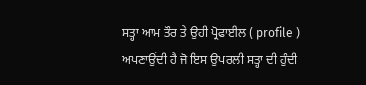ਸਤ੍ਹਾ ਆਮ ਤੌਰ ਤੇ ਉਹੀ ਪ੍ਰੋਫਾਈਲ ( profile ) ਅਪਣਾਉਂਦੀ ਹੈ ਜੋ ਇਸ ਉਪਰਲੀ ਸਤ੍ਹਾ ਦੀ ਹੁੰਦੀ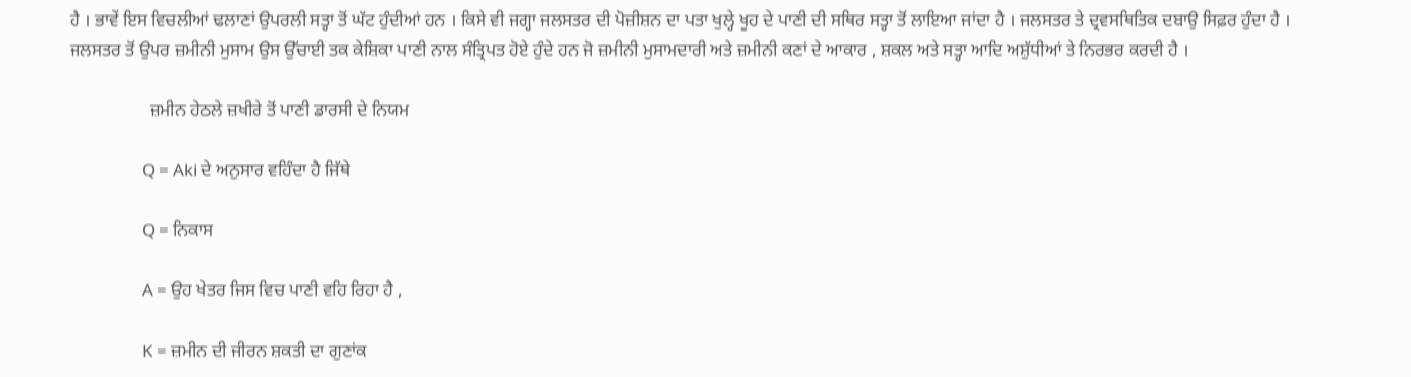ਹੈ । ਭਾਵੇਂ ਇਸ ਵਿਚਲੀਆਂ ਢਲਾਣਾਂ ਉਪਰਲੀ ਸਤ੍ਹਾ ਤੋਂ ਘੱਟ ਹੁੰਦੀਆਂ ਹਨ । ਕਿਸੇ ਵੀ ਜਗ੍ਹਾ ਜਲਸਤਰ ਦੀ ਪੋਜ਼ੀਸ਼ਨ ਦਾ ਪਤਾ ਖੁਲ੍ਹੇ ਖੂਹ ਦੇ ਪਾਣੀ ਦੀ ਸਥਿਰ ਸਤ੍ਹਾ ਤੋਂ ਲਾਇਆ ਜਾਂਦਾ ਹੈ । ਜਲਸਤਰ ਤੇ ਦ੍ਰਵਸਥਿਤਿਕ ਦਬਾਉ ਸਿਫ਼ਰ ਹੁੰਦਾ ਹੈ । ਜਲਸਤਰ ਤੋਂ ਉਪਰ ਜ਼ਮੀਨੀ ਮੁਸਾਮ ਉਸ ਉੱਚਾਈ ਤਕ ਕੇਸ਼ਿਕਾ ਪਾਣੀ ਨਾਲ ਸੰਤ੍ਰਿਪਤ ਹੋਏ ਹੁੰਦੇ ਹਨ ਜੋ ਜ਼ਮੀਨੀ ਮੁਸਾਮਦਾਰੀ ਅਤੇ ਜ਼ਮੀਨੀ ਕਣਾਂ ਦੇ ਆਕਾਰ , ਸ਼ਕਲ ਅਤੇ ਸਤ੍ਹਾ ਆਦਿ ਅਸ਼ੁੱਧੀਆਂ ਤੇ ਨਿਰਭਰ ਕਰਦੀ ਹੈ ।

                  ਜ਼ਮੀਨ ਹੇਠਲੇ ਜ਼ਖੀਰੇ ਤੋਂ ਪਾਣੀ ਡਾਰਸੀ ਦੇ ਨਿਯਮ

                  Q = Aki ਦੇ ਅਨੁਸਾਰ ਵਹਿੰਦਾ ਹੈ ਜਿੱਥੇ

                  Q = ਨਿਕਾਸ

                  A = ਉਹ ਖੇਤਰ ਜਿਸ ਵਿਚ ਪਾਣੀ ਵਹਿ ਰਿਹਾ ਹੈ ,

                  K = ਜ਼ਮੀਨ ਦੀ ਜੀਰਨ ਸ਼ਕਤੀ ਦਾ ਗੁਣਾਂਕ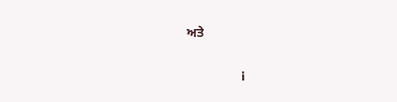ਅਤੇ

                  i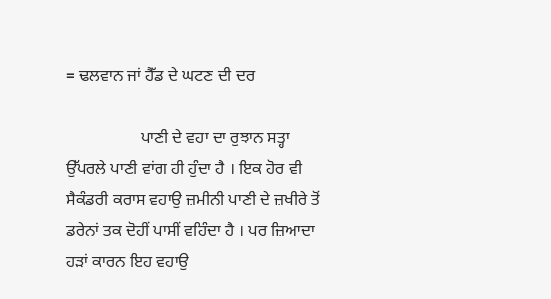= ਢਲਵਾਨ ਜਾਂ ਹੈੱਡ ਦੇ ਘਟਣ ਦੀ ਦਰ

                  ਪਾਣੀ ਦੇ ਵਹਾ ਦਾ ਰੁਝਾਨ ਸਤ੍ਹਾ ਉੱਪਰਲੇ ਪਾਣੀ ਵਾਂਗ ਹੀ ਹੁੰਦਾ ਹੈ । ਇਕ ਹੋਰ ਵੀ ਸੈਕੰਡਰੀ ਕਰਾਸ ਵਹਾਉ ਜ਼ਮੀਨੀ ਪਾਣੀ ਦੇ ਜ਼ਖੀਰੇ ਤੋਂ ਡਰੇਨਾਂ ਤਕ ਦੋਹੀਂ ਪਾਸੀਂ ਵਹਿੰਦਾ ਹੈ । ਪਰ ਜ਼ਿਆਦਾ ਹੜਾਂ ਕਾਰਨ ਇਹ ਵਹਾਉ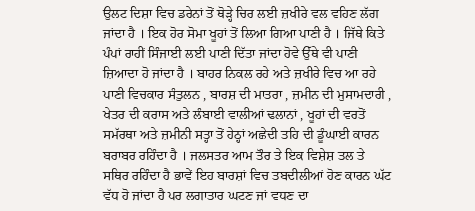ਉਲਟ ਦਿਸ਼ਾ ਵਿਚ ਡਰੇਨਾਂ ਤੋਂ ਥੋੜ੍ਹੇ ਚਿਰ ਲਈ ਜ਼ਖੀਰੇ ਵਲ ਵਹਿਣ ਲੱਗ ਜਾਂਦਾ ਹੈ । ਇਕ ਹੋਰ ਸੋਮਾ ਖੂਹਾਂ ਤੋਂ ਲਿਆ ਗਿਆ ਪਾਣੀ ਹੈ । ਜਿੱਥੇ ਕਿਤੇ ਪੰਪਾਂ ਰਾਹੀਂ ਸਿੰਜਾਈ ਲਈ ਪਾਣੀ ਦਿੱਤਾ ਜਾਂਦਾ ਹੋਵੇ ਉੱਥੇ ਵੀ ਪਾਣੀ ਜ਼ਿਆਦਾ ਹੋ ਜਾਂਦਾ ਹੈ । ਬਾਹਰ ਨਿਕਲ ਰਹੇ ਅਤੇ ਜ਼ਖੀਰੇ ਵਿਚ ਆ ਰਹੇ ਪਾਣੀ ਵਿਚਕਾਰ ਸੰਤੁਲਨ , ਬਾਰਸ਼ ਦੀ ਮਾਤਰਾ , ਜ਼ਮੀਨ ਦੀ ਮੁਸਾਮਦਾਰੀ , ਖੇਤਰ ਦੀ ਕਰਾਸ ਅਤੇ ਲੰਬਾਈ ਵਾਲੀਆਂ ਢਲਾਨਾਂ , ਖੂਹਾਂ ਦੀ ਵਰਤੋਂ ਸਮੱਰਥਾ ਅਤੇ ਜ਼ਮੀਨੀ ਸਤ੍ਹਾ ਤੋਂ ਹੇਠ੍ਹਾਂ ਅਛੇਦੀ ਤਹਿ ਦੀ ਡੂੰਘਾਈ ਕਾਰਨ ਬਰਾਬਰ ਰਹਿੰਦਾ ਹੈ । ਜਲਸਤਰ ਆਮ ਤੌਰ ਤੇ ਇਕ ਵਿਸ਼ੇਸ਼ ਤਲ ਤੇ ਸਥਿਰ ਰਹਿੰਦਾ ਹੈ ਭਾਵੇਂ ਇਹ ਬਾਰਸ਼ਾਂ ਵਿਚ ਤਬਦੀਲੀਆਂ ਹੋਣ ਕਾਰਨ ਘੱਟ ਵੱਧ ਹੋ ਜਾਂਦਾ ਹੈ ਪਰ ਲਗਾਤਾਰ ਘਟਣ ਜਾਂ ਵਧਣ ਦਾ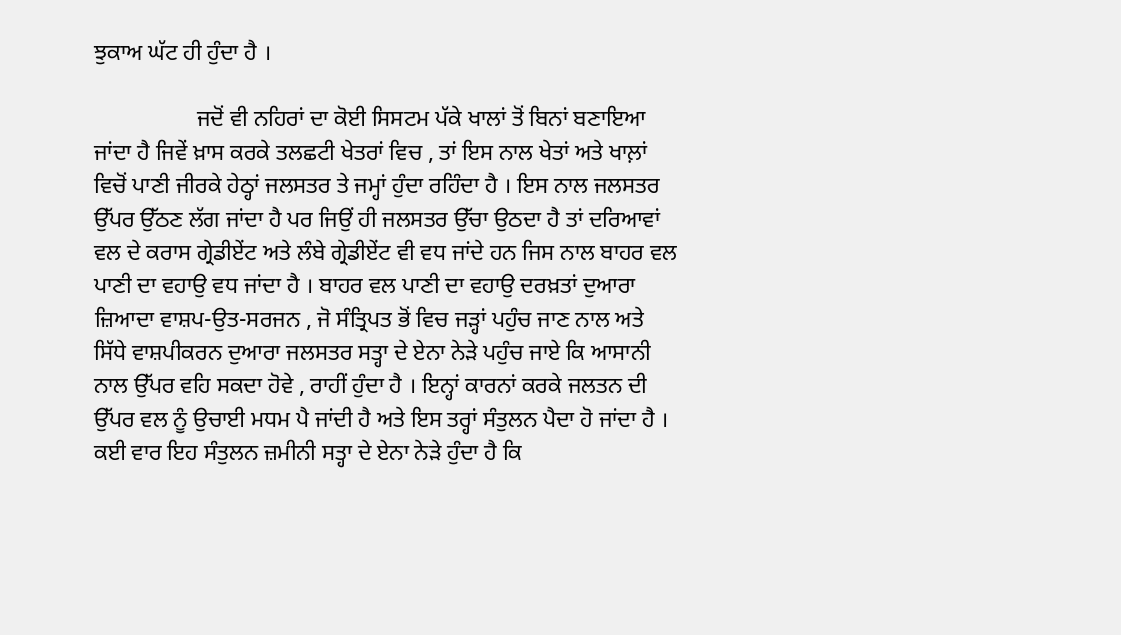ਝੁਕਾਅ ਘੱਟ ਹੀ ਹੁੰਦਾ ਹੈ ।

                  ਜਦੋਂ ਵੀ ਨਹਿਰਾਂ ਦਾ ਕੋਈ ਸਿਸਟਮ ਪੱਕੇ ਖਾਲਾਂ ਤੋਂ ਬਿਨਾਂ ਬਣਾਇਆ ਜਾਂਦਾ ਹੈ ਜਿਵੇਂ ਖ਼ਾਸ ਕਰਕੇ ਤਲਛਟੀ ਖੇਤਰਾਂ ਵਿਚ , ਤਾਂ ਇਸ ਨਾਲ ਖੇਤਾਂ ਅਤੇ ਖਾਲ਼ਾਂ ਵਿਚੋਂ ਪਾਣੀ ਜੀਰਕੇ ਹੇਠ੍ਹਾਂ ਜਲਸਤਰ ਤੇ ਜਮ੍ਹਾਂ ਹੁੰਦਾ ਰਹਿੰਦਾ ਹੈ । ਇਸ ਨਾਲ ਜਲਸਤਰ ਉੱਪਰ ਉੱਠਣ ਲੱਗ ਜਾਂਦਾ ਹੈ ਪਰ ਜਿਉਂ ਹੀ ਜਲਸਤਰ ਉੱਚਾ ਉਠਦਾ ਹੈ ਤਾਂ ਦਰਿਆਵਾਂ ਵਲ ਦੇ ਕਰਾਸ ਗ੍ਰੇਡੀਏਂਟ ਅਤੇ ਲੰਬੇ ਗ੍ਰੇਡੀਏਂਟ ਵੀ ਵਧ ਜਾਂਦੇ ਹਨ ਜਿਸ ਨਾਲ ਬਾਹਰ ਵਲ ਪਾਣੀ ਦਾ ਵਹਾਉ ਵਧ ਜਾਂਦਾ ਹੈ । ਬਾਹਰ ਵਲ ਪਾਣੀ ਦਾ ਵਹਾਉ ਦਰਖ਼ਤਾਂ ਦੁਆਰਾ ਜ਼ਿਆਦਾ ਵਾਸ਼ਪ-ਉਤ-ਸਰਜਨ , ਜੋ ਸੰਤ੍ਰਿਪਤ ਭੋਂ ਵਿਚ ਜੜ੍ਹਾਂ ਪਹੁੰਚ ਜਾਣ ਨਾਲ ਅਤੇ ਸਿੱਧੇ ਵਾਸ਼ਪੀਕਰਨ ਦੁਆਰਾ ਜਲਸਤਰ ਸਤ੍ਹਾ ਦੇ ਏਨਾ ਨੇੜੇ ਪਹੁੰਚ ਜਾਏ ਕਿ ਆਸਾਨੀ ਨਾਲ ਉੱਪਰ ਵਹਿ ਸਕਦਾ ਹੋਵੇ , ਰਾਹੀਂ ਹੁੰਦਾ ਹੈ । ਇਨ੍ਹਾਂ ਕਾਰਨਾਂ ਕਰਕੇ ਜਲਤਨ ਦੀ ਉੱਪਰ ਵਲ ਨੂੰ ਉਚਾਈ ਮਧਮ ਪੈ ਜਾਂਦੀ ਹੈ ਅਤੇ ਇਸ ਤਰ੍ਹਾਂ ਸੰਤੁਲਨ ਪੈਦਾ ਹੋ ਜਾਂਦਾ ਹੈ । ਕਈ ਵਾਰ ਇਹ ਸੰਤੁਲਨ ਜ਼ਮੀਨੀ ਸਤ੍ਹਾ ਦੇ ਏਨਾ ਨੇੜੇ ਹੁੰਦਾ ਹੈ ਕਿ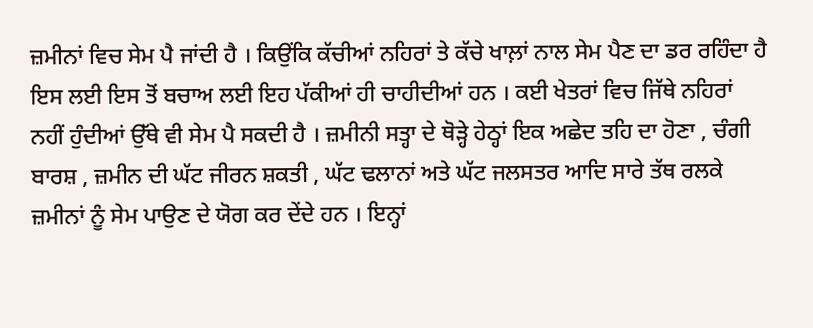ਜ਼ਮੀਨਾਂ ਵਿਚ ਸੇਮ ਪੈ ਜਾਂਦੀ ਹੈ । ਕਿਉਂਕਿ ਕੱਚੀਆਂ ਨਹਿਰਾਂ ਤੇ ਕੱਚੇ ਖਾਲ਼ਾਂ ਨਾਲ ਸੇਮ ਪੈਣ ਦਾ ਡਰ ਰਹਿੰਦਾ ਹੈ ਇਸ ਲਈ ਇਸ ਤੋਂ ਬਚਾਅ ਲਈ ਇਹ ਪੱਕੀਆਂ ਹੀ ਚਾਹੀਦੀਆਂ ਹਨ । ਕਈ ਖੇਤਰਾਂ ਵਿਚ ਜਿੱਥੇ ਨਹਿਰਾਂ ਨਹੀਂ ਹੁੰਦੀਆਂ ਉੱਥੇ ਵੀ ਸੇਮ ਪੈ ਸਕਦੀ ਹੈ । ਜ਼ਮੀਨੀ ਸਤ੍ਹਾ ਦੇ ਥੋੜ੍ਹੇ ਹੇਠ੍ਹਾਂ ਇਕ ਅਛੇਦ ਤਹਿ ਦਾ ਹੋਣਾ , ਚੰਗੀ ਬਾਰਸ਼ , ਜ਼ਮੀਨ ਦੀ ਘੱਟ ਜੀਰਨ ਸ਼ਕਤੀ , ਘੱਟ ਢਲਾਨਾਂ ਅਤੇ ਘੱਟ ਜਲਸਤਰ ਆਦਿ ਸਾਰੇ ਤੱਥ ਰਲਕੇ ਜ਼ਮੀਨਾਂ ਨੂੰ ਸੇਮ ਪਾਉਣ ਦੇ ਯੋਗ ਕਰ ਦੇਂਦੇ ਹਨ । ਇਨ੍ਹਾਂ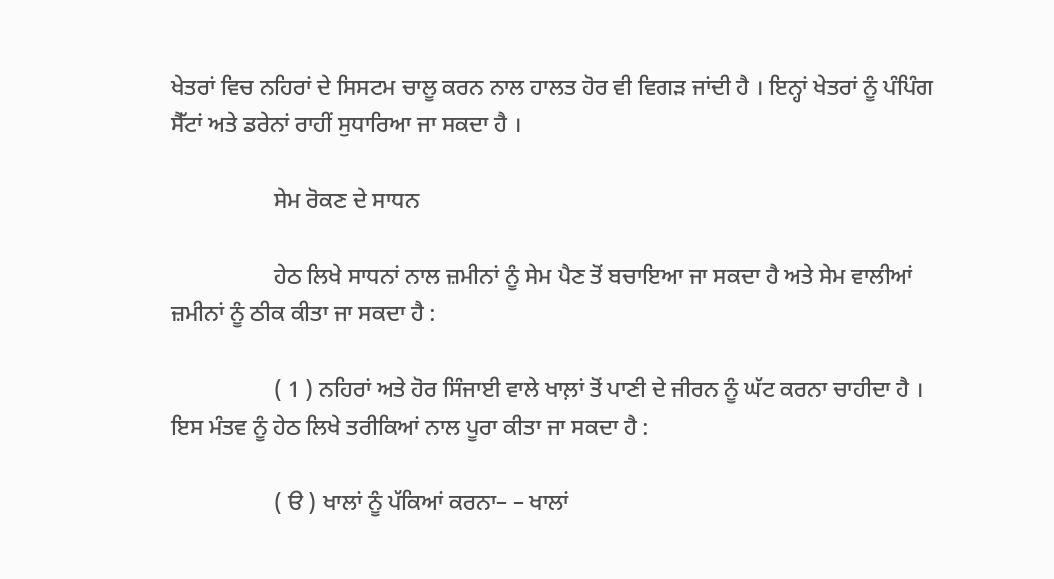ਖੇਤਰਾਂ ਵਿਚ ਨਹਿਰਾਂ ਦੇ ਸਿਸਟਮ ਚਾਲੂ ਕਰਨ ਨਾਲ ਹਾਲਤ ਹੋਰ ਵੀ ਵਿਗੜ ਜਾਂਦੀ ਹੈ । ਇਨ੍ਹਾਂ ਖੇਤਰਾਂ ਨੂੰ ਪੰਪਿੰਗ ਸੈੱਟਾਂ ਅਤੇ ਡਰੇਨਾਂ ਰਾਹੀਂ ਸੁਧਾਰਿਆ ਜਾ ਸਕਦਾ ਹੈ ।

                  ਸੇਮ ਰੋਕਣ ਦੇ ਸਾਧਨ

                  ਹੇਠ ਲਿਖੇ ਸਾਧਨਾਂ ਨਾਲ ਜ਼ਮੀਨਾਂ ਨੂੰ ਸੇਮ ਪੈਣ ਤੋਂ ਬਚਾਇਆ ਜਾ ਸਕਦਾ ਹੈ ਅਤੇ ਸੇਮ ਵਾਲੀਆਂ ਜ਼ਮੀਨਾਂ ਨੂੰ ਠੀਕ ਕੀਤਾ ਜਾ ਸਕਦਾ ਹੈ :

                  ( 1 ) ਨਹਿਰਾਂ ਅਤੇ ਹੋਰ ਸਿੰਜਾਈ ਵਾਲੇ ਖਾਲ਼ਾਂ ਤੋਂ ਪਾਣੀ ਦੇ ਜੀਰਨ ਨੂੰ ਘੱਟ ਕਰਨਾ ਚਾਹੀਦਾ ਹੈ । ਇਸ ਮੰਤਵ ਨੂੰ ਹੇਠ ਲਿਖੇ ਤਰੀਕਿਆਂ ਨਾਲ ਪੂਰਾ ਕੀਤਾ ਜਾ ਸਕਦਾ ਹੈ :

                  ( ੳ ) ਖਾਲਾਂ ਨੂੰ ਪੱਕਿਆਂ ਕਰਨਾ– – ਖਾਲਾਂ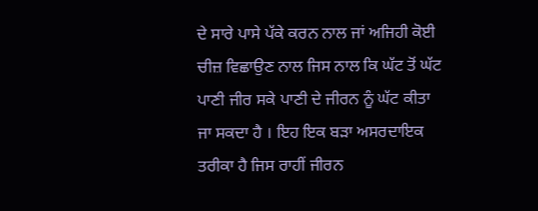ਦੇ ਸਾਰੇ ਪਾਸੇ ਪੱਕੇ ਕਰਨ ਨਾਲ ਜਾਂ ਅਜਿਹੀ ਕੋਈ ਚੀਜ਼ ਵਿਛਾਉਣ ਨਾਲ ਜਿਸ ਨਾਲ ਕਿ ਘੱਟ ਤੋਂ ਘੱਟ ਪਾਣੀ ਜੀਰ ਸਕੇ ਪਾਣੀ ਦੇ ਜੀਰਨ ਨੂੰ ਘੱਟ ਕੀਤਾ ਜਾ ਸਕਦਾ ਹੈ । ਇਹ ਇਕ ਬੜਾ ਅਸਰਦਾਇਕ ਤਰੀਕਾ ਹੈ ਜਿਸ ਰਾਹੀਂ ਜੀਰਨ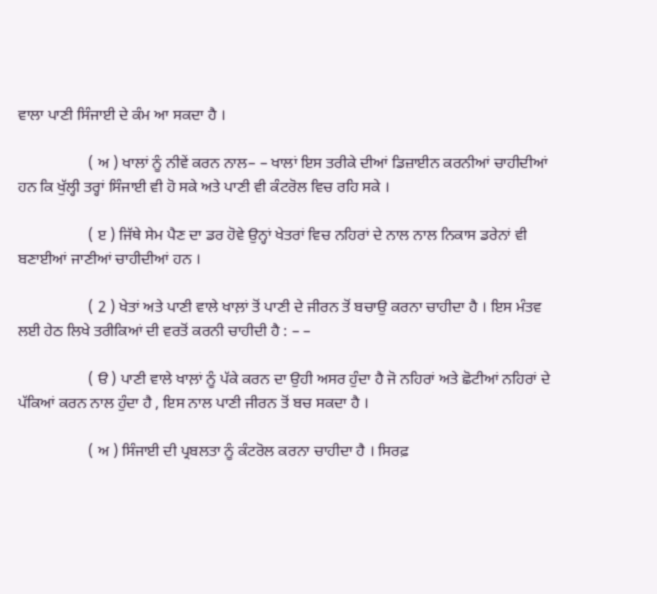ਵਾਲਾ ਪਾਣੀ ਸਿੰਜਾਈ ਦੇ ਕੰਮ ਆ ਸਕਦਾ ਹੈ ।

                  ( ਅ ) ਖਾਲਾਂ ਨੂੰ ਨੀਵੇਂ ਕਰਨ ਨਾਲ– – ਖਾਲਾਂ ਇਸ ਤਰੀਕੇ ਦੀਆਂ ਡਿਜ਼ਾਈਨ ਕਰਨੀਆਂ ਚਾਹੀਦੀਆਂ ਹਨ ਕਿ ਖੁੱਲ੍ਹੀ ਤਰ੍ਹਾਂ ਸਿੰਜਾਈ ਵੀ ਹੋ ਸਕੇ ਅਤੇ ਪਾਣੀ ਵੀ ਕੰਟਰੋਲ ਵਿਚ ਰਹਿ ਸਕੇ ।

                  ( ੲ ) ਜਿੱਥੇ ਸੇਮ ਪੈਣ ਦਾ ਡਰ ਹੋਵੇ ਉਨ੍ਹਾਂ ਖੇਤਰਾਂ ਵਿਚ ਨਹਿਰਾਂ ਦੇ ਨਾਲ ਨਾਲ ਨਿਕਾਸ ਡਰੇਨਾਂ ਵੀ ਬਣਾਈਆਂ ਜਾਣੀਆਂ ਚਾਹੀਦੀਆਂ ਹਨ ।

                  ( 2 ) ਖੇਤਾਂ ਅਤੇ ਪਾਣੀ ਵਾਲੇ ਖਾਲ਼ਾਂ ਤੋਂ ਪਾਣੀ ਦੇ ਜੀਰਨ ਤੋਂ ਬਚਾਉ ਕਰਨਾ ਚਾਹੀਦਾ ਹੈ । ਇਸ ਮੰਤਵ ਲਈ ਹੇਠ ਲਿਖੇ ਤਰੀਕਿਆਂ ਦੀ ਵਰਤੋਂ ਕਰਨੀ ਚਾਹੀਦੀ ਹੈ : – –

                  ( ੳ ) ਪਾਣੀ ਵਾਲੇ ਖਾਲ਼ਾਂ ਨੂੰ ਪੱਕੇ ਕਰਨ ਦਾ ਉਹੀ ਅਸਰ ਹੁੰਦਾ ਹੈ ਜੋ ਨਹਿਰਾਂ ਅਤੇ ਛੋਟੀਆਂ ਨਹਿਰਾਂ ਦੇ ਪੱਕਿਆਂ ਕਰਨ ਨਾਲ ਹੁੰਦਾ ਹੈ , ਇਸ ਨਾਲ ਪਾਣੀ ਜੀਰਨ ਤੋਂ ਬਚ ਸਕਦਾ ਹੈ ।

                  ( ਅ ) ਸਿੰਜਾਈ ਦੀ ਪ੍ਰਬਲਤਾ ਨੂੰ ਕੰਟਰੋਲ ਕਰਨਾ ਚਾਹੀਦਾ ਹੈ । ਸਿਰਫ਼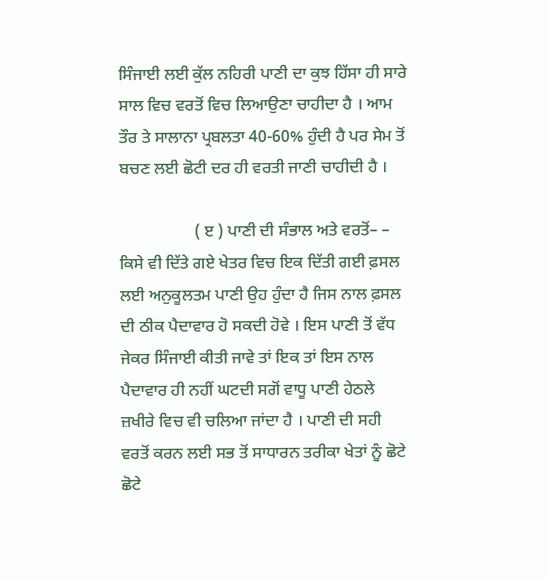ਸਿੰਜਾਈ ਲਈ ਕੁੱਲ ਨਹਿਰੀ ਪਾਣੀ ਦਾ ਕੁਝ ਹਿੱਸਾ ਹੀ ਸਾਰੇ ਸਾਲ ਵਿਚ ਵਰਤੋਂ ਵਿਚ ਲਿਆਉਣਾ ਚਾਹੀਦਾ ਹੈ । ਆਮ ਤੌਰ ਤੇ ਸਾਲਾਨਾ ਪ੍ਰਬਲਤਾ 40-60% ਹੁੰਦੀ ਹੈ ਪਰ ਸੇਮ ਤੋਂ ਬਚਣ ਲਈ ਛੋਟੀ ਦਰ ਹੀ ਵਰਤੀ ਜਾਣੀ ਚਾਹੀਦੀ ਹੈ ।

                  ( ੲ ) ਪਾਣੀ ਦੀ ਸੰਭਾਲ ਅਤੇ ਵਰਤੋਂ– – ਕਿਸੇ ਵੀ ਦਿੱਤੇ ਗਏ ਖੇਤਰ ਵਿਚ ਇਕ ਦਿੱਤੀ ਗਈ ਫ਼ਸਲ ਲਈ ਅਨੁਕੂਲਤਮ ਪਾਣੀ ਉਹ ਹੁੰਦਾ ਹੈ ਜਿਸ ਨਾਲ ਫ਼ਸਲ ਦੀ ਠੀਕ ਪੈਦਾਵਾਰ ਹੋ ਸਕਦੀ ਹੋਵੇ । ਇਸ ਪਾਣੀ ਤੋਂ ਵੱਧ ਜੇਕਰ ਸਿੰਜਾਈ ਕੀਤੀ ਜਾਵੇ ਤਾਂ ਇਕ ਤਾਂ ਇਸ ਨਾਲ ਪੈਦਾਵਾਰ ਹੀ ਨਹੀਂ ਘਟਦੀ ਸਗੋਂ ਵਾਧੂ ਪਾਣੀ ਹੇਠਲੇ ਜ਼ਖੀਰੇ ਵਿਚ ਵੀ ਚਲਿਆ ਜਾਂਦਾ ਹੈ । ਪਾਣੀ ਦੀ ਸਹੀ ਵਰਤੋਂ ਕਰਨ ਲਈ ਸਭ ਤੋਂ ਸਾਧਾਰਨ ਤਰੀਕਾ ਖੇਤਾਂ ਨੂੰ ਛੋਟੇ ਛੋਟੇ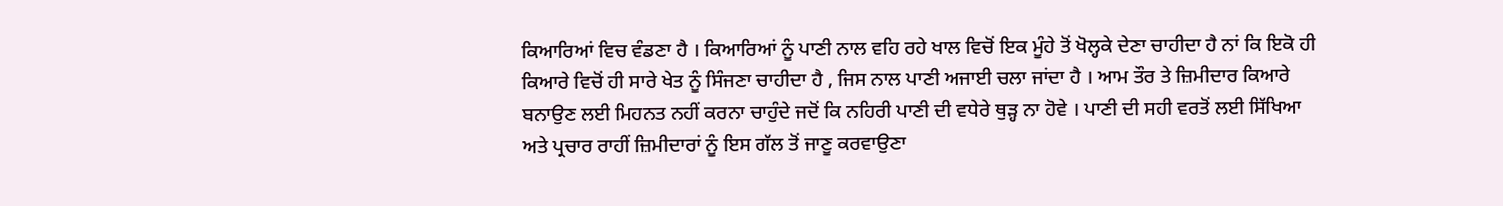ਕਿਆਰਿਆਂ ਵਿਚ ਵੰਡਣਾ ਹੈ । ਕਿਆਰਿਆਂ ਨੂੰ ਪਾਣੀ ਨਾਲ ਵਹਿ ਰਹੇ ਖਾਲ ਵਿਚੋਂ ਇਕ ਮੂੰਹੇ ਤੋਂ ਖੋਲ੍ਹਕੇ ਦੇਣਾ ਚਾਹੀਦਾ ਹੈ ਨਾਂ ਕਿ ਇਕੋ ਹੀ ਕਿਆਰੇ ਵਿਚੋਂ ਹੀ ਸਾਰੇ ਖੇਤ ਨੂੰ ਸਿੰਜਣਾ ਚਾਹੀਦਾ ਹੈ , ਜਿਸ ਨਾਲ ਪਾਣੀ ਅਜਾਈ ਚਲਾ ਜਾਂਦਾ ਹੈ । ਆਮ ਤੌਰ ਤੇ ਜ਼ਿਮੀਦਾਰ ਕਿਆਰੇ ਬਨਾਉਣ ਲਈ ਮਿਹਨਤ ਨਹੀਂ ਕਰਨਾ ਚਾਹੁੰਦੇ ਜਦੋਂ ਕਿ ਨਹਿਰੀ ਪਾਣੀ ਦੀ ਵਧੇਰੇ ਥੁੜ੍ਹ ਨਾ ਹੋਵੇ । ਪਾਣੀ ਦੀ ਸਹੀ ਵਰਤੋਂ ਲਈ ਸਿੱਖਿਆ ਅਤੇ ਪ੍ਰਚਾਰ ਰਾਹੀਂ ਜ਼ਿਮੀਦਾਰਾਂ ਨੂੰ ਇਸ ਗੱਲ ਤੋਂ ਜਾਣੂ ਕਰਵਾਉਣਾ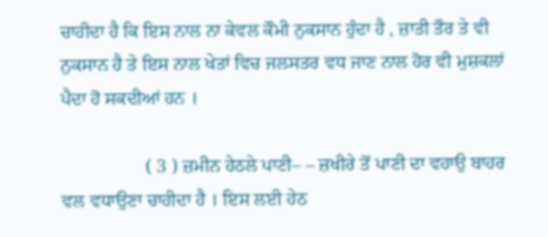ਚਾਹੀਦਾ ਹੈ ਕਿ ਇਸ ਨਾਲ ਨਾ ਕੇਵਲ ਕੌਮੀ ਨੁਕਸਾਨ ਹੁੰਦਾ ਹੈ , ਜ਼ਾਤੀ ਤੌਰ ਤੇ ਵੀ ਨੁਕਸਾਨ ਹੈ ਤੇ ਇਸ ਨਾਲ ਖੇਤਾਂ ਵਿਚ ਜਲਸਤਰ ਵਧ ਜਾਣ ਨਾਲ ਹੋਰ ਵੀ ਮੁਸ਼ਕਲਾਂ ਪੈਦਾ ਹੋ ਸਕਦੀਆਂ ਹਨ ।

                  ( 3 ) ਜ਼ਮੀਨ ਹੇਠਲੇ ਪਾਣੀ– – ਜ਼ਖੀਰੇ ਤੋਂ ਪਾਣੀ ਦਾ ਵਹਾਉ ਬਾਹਰ ਵਲ ਵਧਾਉਣਾ ਚਾਹੀਦਾ ਹੈ । ਇਸ ਲਈ ਹੇਠ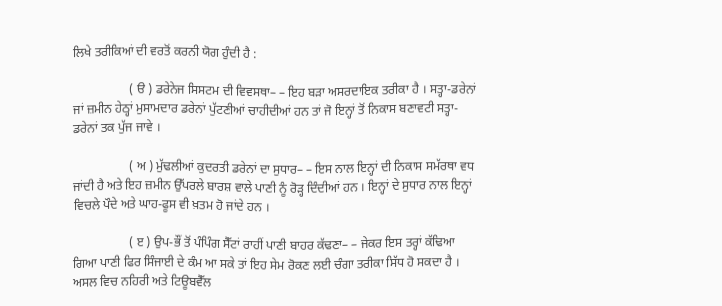ਲਿਖੇ ਤਰੀਕਿਆਂ ਦੀ ਵਰਤੋਂ ਕਰਨੀ ਯੋਗ ਹੁੰਦੀ ਹੈ :

                  ( ੳ ) ਡਰੇਨੇਜ ਸਿਸਟਮ ਦੀ ਵਿਵਸਥਾ– – ਇਹ ਬੜਾ ਅਸਰਦਾਇਕ ਤਰੀਕਾ ਹੈ । ਸਤ੍ਹਾ-ਡਰੇਨਾਂ ਜਾਂ ਜ਼ਮੀਨ ਹੇਠ੍ਹਾਂ ਮੁਸਾਮਦਾਰ ਡਰੇਨਾਂ ਪੁੱਟਣੀਆਂ ਚਾਹੀਦੀਆਂ ਹਨ ਤਾਂ ਜੋ ਇਨ੍ਹਾਂ ਤੋਂ ਨਿਕਾਸ ਬਣਾਵਟੀ ਸਤ੍ਹਾ-ਡਰੇਨਾਂ ਤਕ ਪੁੱਜ ਜਾਵੇ ।

                  ( ਅ ) ਮੁੱਢਲੀਆਂ ਕੁਦਰਤੀ ਡਰੇਨਾਂ ਦਾ ਸੁਧਾਰ– – ਇਸ ਨਾਲ ਇਨ੍ਹਾਂ ਦੀ ਨਿਕਾਸ ਸਮੱਰਥਾ ਵਧ ਜਾਂਦੀ ਹੈ ਅਤੇ ਇਹ ਜ਼ਮੀਨ ਉੱਪਰਲੇ ਬਾਰਸ਼ ਵਾਲੇ ਪਾਣੀ ਨੂੰ ਰੋੜ੍ਹ ਦਿੰਦੀਆਂ ਹਨ । ਇਨ੍ਹਾਂ ਦੇ ਸੁਧਾਰ ਨਾਲ ਇਨ੍ਹਾਂ ਵਿਚਲੇ ਪੌਦੇ ਅਤੇ ਘਾਹ-ਫੂਸ ਵੀ ਖ਼ਤਮ ਹੋ ਜਾਂਦੇ ਹਨ ।

                  ( ੲ ) ਉਪ-ਭੌਂ ਤੋਂ ਪੰਪਿੰਗ ਸੈੱਟਾਂ ਰਾਹੀਂ ਪਾਣੀ ਬਾਹਰ ਕੱਢਣਾ– – ਜੇਕਰ ਇਸ ਤਰ੍ਹਾਂ ਕੱਢਿਆ ਗਿਆ ਪਾਣੀ ਫਿਰ ਸਿੰਜਾਈ ਦੇ ਕੰਮ ਆ ਸਕੇ ਤਾਂ ਇਹ ਸੇਮ ਰੋਕਣ ਲਈ ਚੰਗਾ ਤਰੀਕਾ ਸਿੱਧ ਹੋ ਸਕਦਾ ਹੈ । ਅਸਲ ਵਿਚ ਨਹਿਰੀ ਅਤੇ ਟਿਊਬਵੈੱਲ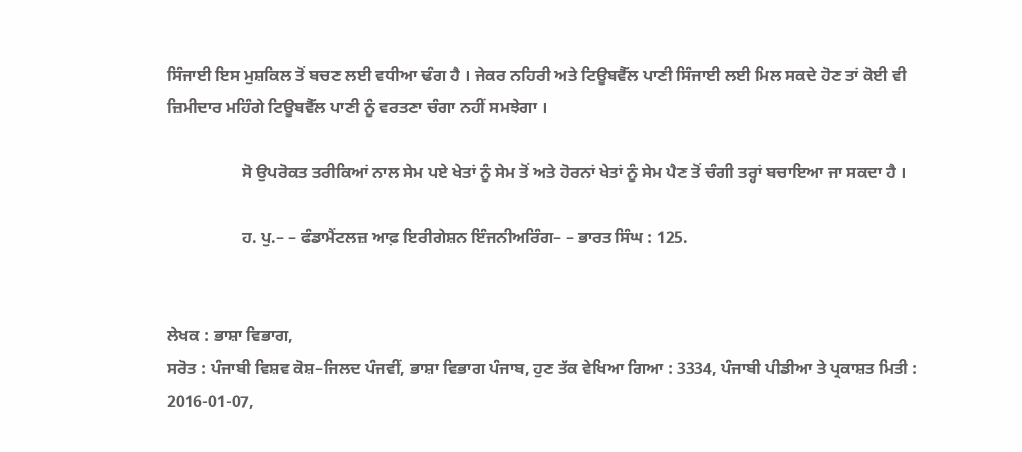ਸਿੰਜਾਈ ਇਸ ਮੁਸ਼ਕਿਲ ਤੋਂ ਬਚਣ ਲਈ ਵਧੀਆ ਢੰਗ ਹੈ । ਜੇਕਰ ਨਹਿਰੀ ਅਤੇ ਟਿਊਬਵੈੱਲ ਪਾਣੀ ਸਿੰਜਾਈ ਲਈ ਮਿਲ ਸਕਦੇ ਹੋਣ ਤਾਂ ਕੋਈ ਵੀ ਜ਼ਿਮੀਦਾਰ ਮਹਿੰਗੇ ਟਿਊਬਵੈੱਲ ਪਾਣੀ ਨੂੰ ਵਰਤਣਾ ਚੰਗਾ ਨਹੀਂ ਸਮਝੇਗਾ ।

                  ਸੋ ਉਪਰੋਕਤ ਤਰੀਕਿਆਂ ਨਾਲ ਸੇਮ ਪਏ ਖੇਤਾਂ ਨੂੰ ਸੇਮ ਤੋਂ ਅਤੇ ਹੋਰਨਾਂ ਖੇਤਾਂ ਨੂੰ ਸੇਮ ਪੈਣ ਤੋਂ ਚੰਗੀ ਤਰ੍ਹਾਂ ਬਚਾਇਆ ਜਾ ਸਕਦਾ ਹੈ ।

                  ਹ. ਪੁ.– – ਫੰਡਾਮੈਂਟਲਜ਼ ਆਫ਼ ਇਰੀਗੇਸ਼ਨ ਇੰਜਨੀਅਰਿੰਗ– – ਭਾਰਤ ਸਿੰਘ : 125.


ਲੇਖਕ : ਭਾਸ਼ਾ ਵਿਭਾਗ,
ਸਰੋਤ : ਪੰਜਾਬੀ ਵਿਸ਼ਵ ਕੋਸ਼–ਜਿਲਦ ਪੰਜਵੀਂ, ਭਾਸ਼ਾ ਵਿਭਾਗ ਪੰਜਾਬ, ਹੁਣ ਤੱਕ ਵੇਖਿਆ ਗਿਆ : 3334, ਪੰਜਾਬੀ ਪੀਡੀਆ ਤੇ ਪ੍ਰਕਾਸ਼ਤ ਮਿਤੀ : 2016-01-07,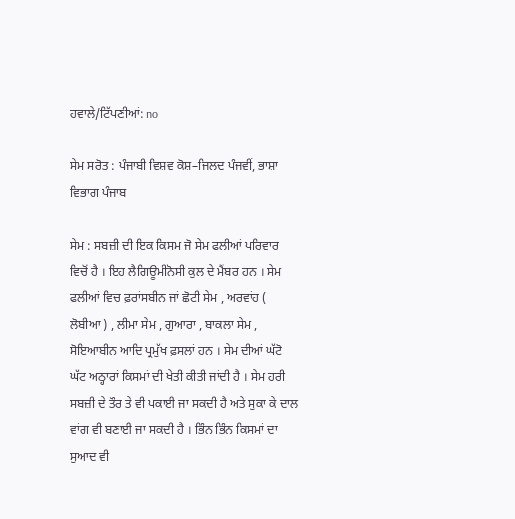ਹਵਾਲੇ/ਟਿੱਪਣੀਆਂ: no

ਸੇਮ ਸਰੋਤ : ਪੰਜਾਬੀ ਵਿਸ਼ਵ ਕੋਸ਼–ਜਿਲਦ ਪੰਜਵੀਂ, ਭਾਸ਼ਾ ਵਿਭਾਗ ਪੰਜਾਬ

ਸੇਮ : ਸਬਜ਼ੀ ਦੀ ਇਕ ਕਿਸਮ ਜੋ ਸੇਮ ਫਲੀਆਂ ਪਰਿਵਾਰ ਵਿਚੋਂ ਹੈ । ਇਹ ਲੈਗਿਊਮੀਨੋਸੀ ਕੁਲ ਦੇ ਮੈਂਬਰ ਹਨ । ਸੇਮ ਫਲੀਆਂ ਵਿਚ ਫ਼ਰਾਂਸਬੀਨ ਜਾਂ ਛੋਟੀ ਸੇਮ , ਅਰਵਾਂਹ ( ਲੋਬੀਆ ) , ਲੀਮਾ ਸੇਮ , ਗੁਆਰਾ , ਬਾਕਲਾ ਸੇਮ , ਸੋਇਆਬੀਨ ਆਦਿ ਪ੍ਰਮੁੱਖ ਫ਼ਸਲਾਂ ਹਨ । ਸੇਮ ਦੀਆਂ ਘੱਟੋ ਘੱਟ ਅਠ੍ਹਾਰਾਂ ਕਿਸਮਾਂ ਦੀ ਖੇਤੀ ਕੀਤੀ ਜਾਂਦੀ ਹੈ । ਸੇਮ ਹਰੀ ਸਬਜ਼ੀ ਦੇ ਤੌਰ ਤੇ ਵੀ ਪਕਾਈ ਜਾ ਸਕਦੀ ਹੈ ਅਤੇ ਸੁਕਾ ਕੇ ਦਾਲ ਵਾਂਗ ਵੀ ਬਣਾਈ ਜਾ ਸਕਦੀ ਹੈ । ਭਿੰਨ ਭਿੰਨ ਕਿਸਮਾਂ ਦਾ ਸੁਆਦ ਵੀ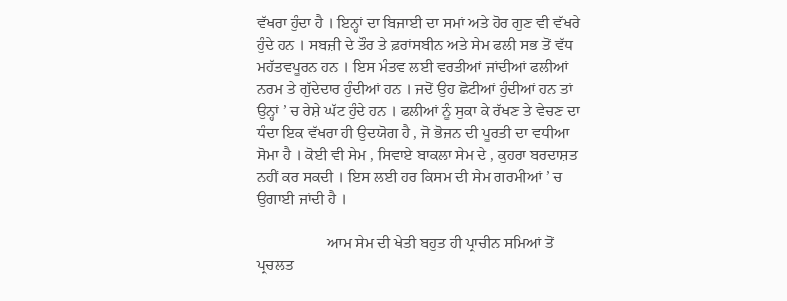ਵੱਖਰਾ ਹੁੰਦਾ ਹੈ । ਇਨ੍ਹਾਂ ਦਾ ਬਿਜਾਈ ਦਾ ਸਮਾਂ ਅਤੇ ਹੋਰ ਗੁਣ ਵੀ ਵੱਖਰੇ ਹੁੰਦੇ ਹਨ । ਸਬਜ਼ੀ ਦੇ ਤੌਰ ਤੇ ਫ਼ਰਾਂਸਬੀਨ ਅਤੇ ਸੇਮ ਫਲੀ ਸਭ ਤੋਂ ਵੱਧ ਮਹੱਤਵਪੂਰਨ ਹਨ । ਇਸ ਮੰਤਵ ਲਈ ਵਰਤੀਆਂ ਜਾਂਦੀਆਂ ਫਲੀਆਂ ਨਰਮ ਤੇ ਗੁੱਦੇਦਾਰ ਹੁੰਦੀਆਂ ਹਨ । ਜਦੋਂ ਉਹ ਛੋਟੀਆਂ ਹੁੰਦੀਆਂ ਹਨ ਤਾਂ ਉਨ੍ਹਾਂ ’ ਚ ਰੇਸ਼ੇ ਘੱਟ ਹੁੰਦੇ ਹਨ । ਫਲੀਆਂ ਨੂੰ ਸੁਕਾ ਕੇ ਰੱਖਣ ਤੇ ਵੇਚਣ ਦਾ ਧੰਦਾ ਇਕ ਵੱਖਰਾ ਹੀ ਉਦਯੋਗ ਹੈ , ਜੋ ਭੋਜਨ ਦੀ ਪੂਰਤੀ ਦਾ ਵਧੀਆ ਸੋਮਾ ਹੈ । ਕੋਈ ਵੀ ਸੇਮ , ਸਿਵਾਏ ਬਾਕਲਾ ਸੇਮ ਦੇ , ਕੁਹਰਾ ਬਰਦਾਸ਼ਤ ਨਹੀਂ ਕਰ ਸਕਦੀ । ਇਸ ਲਈ ਹਰ ਕਿਸਮ ਦੀ ਸੇਮ ਗਰਮੀਆਂ ’ ਚ ਉਗਾਈ ਜਾਂਦੀ ਹੈ ।

                  ਆਮ ਸੇਮ ਦੀ ਖੇਤੀ ਬਹੁਤ ਹੀ ਪ੍ਰਾਚੀਨ ਸਮਿਆਂ ਤੋਂ ਪ੍ਰਚਲਤ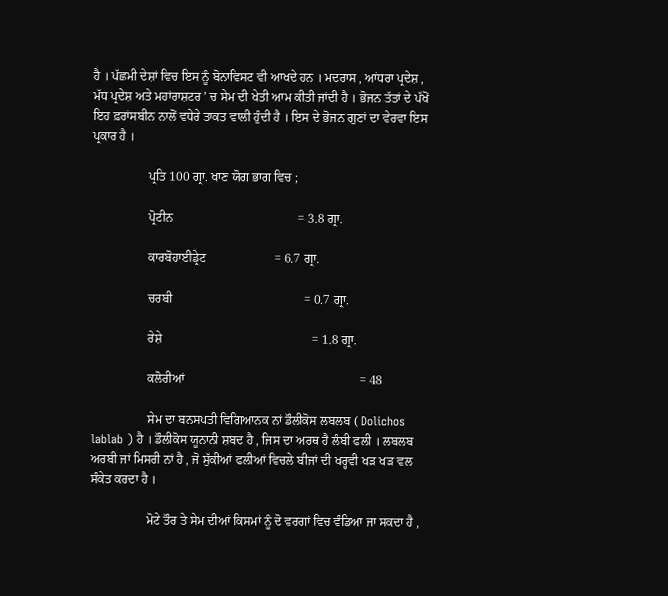ਹੈ । ਪੱਛਮੀ ਦੇਸ਼ਾਂ ਵਿਚ ਇਸ ਨੂੰ ਬੋਨਾਵਿਸਟ ਵੀ ਆਖਦੇ ਹਨ । ਮਦਰਾਸ , ਆਂਧਰਾ ਪ੍ਰਦੇਸ਼ , ਮੱਧ ਪ੍ਰਦੇਸ਼ ਅਤੇ ਮਹਾਂਰਾਸ਼ਟਰ ’ ਚ ਸੇਮ ਦੀ ਖੇਤੀ ਆਮ ਕੀਤੀ ਜਾਂਦੀ ਹੈ । ਭੋਜਨ ਤੱਤਾਂ ਦੇ ਪੱਖੋਂ ਇਹ ਫ਼ਰਾਂਸਬੀਨ ਨਾਲੋਂ ਵਧੇਰੇ ਤਾਕਤ ਵਾਲੀ ਹੁੰਦੀ ਹੈ । ਇਸ ਦੇ ਭੋਜਨ ਗੁਣਾਂ ਦਾ ਵੇਰਵਾ ਇਸ ਪ੍ਰਕਾਰ ਹੈ ।

                  ਪ੍ਰਤਿ 100 ਗ੍ਰਾ. ਖਾਣ ਯੋਗ ਭਾਗ ਵਿਚ ;

                  ਪ੍ਰੋਟੀਨ                                        = 3.8 ਗ੍ਰਾ.

                  ਕਾਰਬੋਹਾਈਡ੍ਰੇਟ                      = 6.7 ਗ੍ਰਾ.

                  ਚਰਬੀ                                          = 0.7 ਗ੍ਰਾ.

                  ਰੇਸ਼ੇ                                                = 1.8 ਗ੍ਰਾ.

                  ਕਲੋਰੀਆਂ                                                        = 48

                  ਸੇਮ ਦਾ ਬਨਸਪਤੀ ਵਿਗਿਆਨਕ ਨਾਂ ਡੌਲੀਕੋਸ ਲਬਲਬ ( Dolichos lablab ) ਹੈ । ਡੌਲੀਕੋਸ ਯੂਨਾਨੀ ਸ਼ਬਦ ਹੈ , ਜਿਸ ਦਾ ਅਰਥ ਹੈ ਲੰਬੀ ਫਲੀ । ਲਬਲਬ ਅਰਬੀ ਜਾਂ ਮਿਸਰੀ ਨਾਂ ਹੈ , ਜੋ ਸੁੱਕੀਆਂ ਫਲੀਆਂ ਵਿਚਲੇ ਬੀਜਾਂ ਦੀ ਖਰ੍ਹਵੀ ਖੜ ਖੜ ਵਲ ਸੰਕੇਤ ਕਰਦਾ ਹੈ ।

                  ਮੋਟੇ ਤੌਰ ਤੇ ਸੇਮ ਦੀਆਂ ਕਿਸਮਾਂ ਨੂੰ ਦੋ ਵਰਗਾਂ ਵਿਚ ਵੰਡਿਆ ਜਾ ਸਕਦਾ ਹੈ ,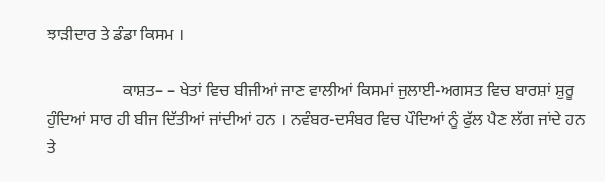ਝਾੜੀਦਾਰ ਤੇ ਡੰਡਾ ਕਿਸਮ ।

                  ਕਾਸ਼ਤ– – ਖੇਤਾਂ ਵਿਚ ਬੀਜੀਆਂ ਜਾਣ ਵਾਲੀਆਂ ਕਿਸਮਾਂ ਜੁਲਾਈ-ਅਗਸਤ ਵਿਚ ਬਾਰਸ਼ਾਂ ਸ਼ੁਰੂ ਹੁੰਦਿਆਂ ਸਾਰ ਹੀ ਬੀਜ ਦਿੱਤੀਆਂ ਜਾਂਦੀਆਂ ਹਨ । ਨਵੰਬਰ-ਦਸੰਬਰ ਵਿਚ ਪੌਦਿਆਂ ਨੂੰ ਫੁੱਲ ਪੈਣ ਲੱਗ ਜਾਂਦੇ ਹਨ ਤੇ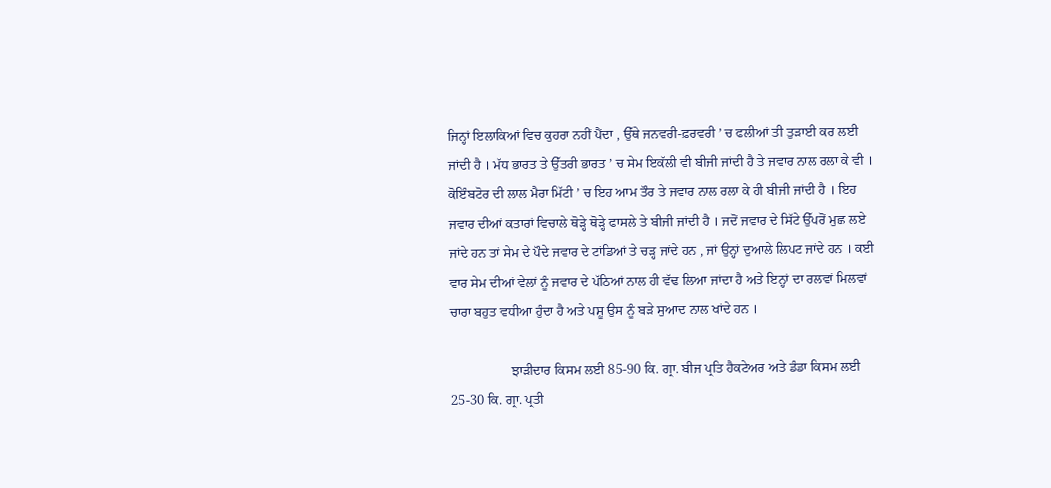ਜਿਨ੍ਹਾਂ ਇਲਾਕਿਆਂ ਵਿਚ ਕੁਹਰਾ ਨਹੀਂ ਪੈਂਦਾ , ਉੱਥੇ ਜਨਵਰੀ-ਫ਼ਰਵਰੀ ’ ਚ ਫਲੀਆਂ ਤੀ ਤੁੜਾਈ ਕਰ ਲਈ ਜਾਂਦੀ ਹੈ । ਮੱਧ ਭਾਰਤ ਤੇ ਉੱਤਰੀ ਭਾਰਤ ’ ਚ ਸੇਮ ਇਕੱਲੀ ਵੀ ਬੀਜੀ ਜਾਂਦੀ ਹੈ ਤੇ ਜਵਾਰ ਨਾਲ ਰਲਾ ਕੇ ਵੀ । ਕੋਇੰਬਟੋਰ ਦੀ ਲਾਲ ਮੈਰਾ ਮਿੱਟੀ ’ ਚ ਇਹ ਆਮ ਤੌਰ ਤੇ ਜਵਾਰ ਨਾਲ ਰਲਾ ਕੇ ਹੀ ਬੀਜੀ ਜਾਂਦੀ ਹੈ । ਇਹ ਜਵਾਰ ਦੀਆਂ ਕਤਾਰਾਂ ਵਿਚਾਲੇ ਥੋੜ੍ਹੇ ਥੋੜ੍ਹੇ ਫਾਸਲੇ ਤੇ ਬੀਜੀ ਜਾਂਦੀ ਹੈ । ਜਦੋਂ ਜਵਾਰ ਦੇ ਸਿੱਟੇ ਉੱਪਰੋਂ ਮੁਛ ਲਏ ਜਾਂਦੇ ਹਨ ਤਾਂ ਸੇਮ ਦੇ ਪੌਦੇ ਜਵਾਰ ਦੇ ਟਾਂਡਿਆਂ ਤੇ ਚੜ੍ਹ ਜਾਂਦੇ ਹਨ , ਜਾਂ ਉਨ੍ਹਾਂ ਦੁਆਲੇ ਲਿਪਟ ਜਾਂਦੇ ਹਨ । ਕਈ ਵਾਰ ਸੇਮ ਦੀਆਂ ਵੇਲਾਂ ਨੂੰ ਜਵਾਰ ਦੇ ਪੱਠਿਆਂ ਨਾਲ ਹੀ ਵੱਢ ਲਿਆ ਜਾਂਦਾ ਹੈ ਅਤੇ ਇਨ੍ਹਾਂ ਦਾ ਰਲਵਾਂ ਮਿਲਵਾਂ ਚਾਰਾ ਬਹੁਤ ਵਧੀਆ ਹੁੰਦਾ ਹੈ ਅਤੇ ਪਸ਼ੂ ਉਸ ਨੂੰ ਬੜੇ ਸੁਆਦ ਨਾਲ ਖਾਂਦੇ ਹਨ ।

                  ਝਾੜੀਦਾਰ ਕਿਸਮ ਲਈ 85-90 ਕਿ. ਗ੍ਰਾ. ਬੀਜ ਪ੍ਰਤਿ ਹੈਕਟੇਅਰ ਅਤੇ ਡੰਡਾ ਕਿਸਮ ਲਈ 25-30 ਕਿ. ਗ੍ਰਾ. ਪ੍ਰਤੀ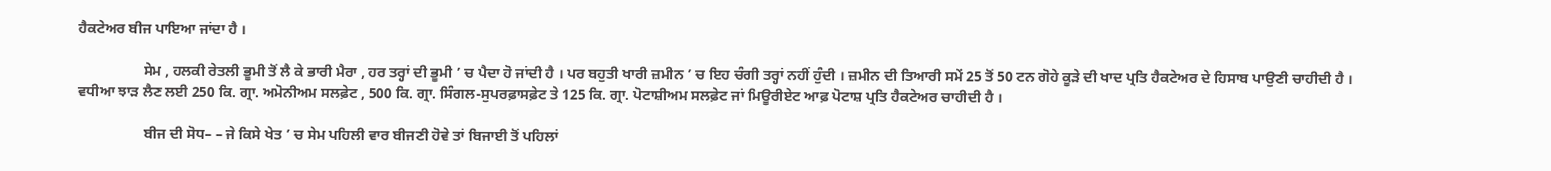ਹੈਕਟੇਅਰ ਬੀਜ ਪਾਇਆ ਜਾਂਦਾ ਹੈ ।

                  ਸੇਮ , ਹਲਕੀ ਰੇਤਲੀ ਭੂਮੀ ਤੋਂ ਲੈ ਕੇ ਭਾਰੀ ਮੈਰਾ , ਹਰ ਤਰ੍ਹਾਂ ਦੀ ਭੂਮੀ ’ ਚ ਪੈਦਾ ਹੋ ਜਾਂਦੀ ਹੈ । ਪਰ ਬਹੁਤੀ ਖਾਰੀ ਜ਼ਮੀਨ ’ ਚ ਇਹ ਚੰਗੀ ਤਰ੍ਹਾਂ ਨਹੀਂ ਹੁੰਦੀ । ਜ਼ਮੀਨ ਦੀ ਤਿਆਰੀ ਸਮੇਂ 25 ਤੋਂ 50 ਟਨ ਗੋਹੇ ਕੂੜੇ ਦੀ ਖਾਦ ਪ੍ਰਤਿ ਹੈਕਟੇਅਰ ਦੇ ਹਿਸਾਬ ਪਾਉਣੀ ਚਾਹੀਦੀ ਹੈ । ਵਧੀਆ ਝਾੜ ਲੈਣ ਲਈ 250 ਕਿ. ਗ੍ਰਾ. ਅਮੋਨੀਅਮ ਸਲਫ਼ੇਟ , 500 ਕਿ. ਗ੍ਰਾ. ਸਿੰਗਲ-ਸੁਪਰਫ਼ਾਸਫ਼ੇਟ ਤੇ 125 ਕਿ. ਗ੍ਰਾ. ਪੋਟਾਸ਼ੀਅਮ ਸਲਫ਼ੇਟ ਜਾਂ ਮਿਊਰੀਏਟ ਆਫ਼ ਪੋਟਾਸ਼ ਪ੍ਰਤਿ ਹੈਕਟੇਅਰ ਚਾਹੀਦੀ ਹੈ ।

                  ਬੀਜ ਦੀ ਸੋਧ– – ਜੇ ਕਿਸੇ ਖੇਤ ’ ਚ ਸੇਮ ਪਹਿਲੀ ਵਾਰ ਬੀਜਣੀ ਹੋਵੇ ਤਾਂ ਬਿਜਾਈ ਤੋਂ ਪਹਿਲਾਂ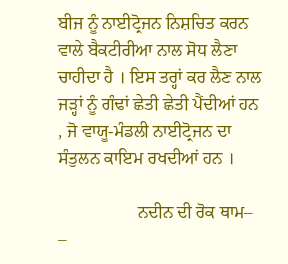ਬੀਜ ਨੂੰ ਨਾਈਟ੍ਰੋਜਨ ਨਿਸ਼ਚਿਤ ਕਰਨ ਵਾਲੇ ਬੈਕਟੀਰੀਆ ਨਾਲ ਸੋਧ ਲੈਣਾ ਚਾਹੀਦਾ ਹੈ । ਇਸ ਤਰ੍ਹਾਂ ਕਰ ਲੈਣ ਨਾਲ ਜੜ੍ਹਾਂ ਨੂੰ ਗੰਢਾਂ ਛੇਤੀ ਛੇਤੀ ਪੈਂਦੀਆਂ ਹਨ , ਜੋ ਵਾਯੂ-ਮੰਡਲੀ ਨਾਈਟ੍ਰੋਜਨ ਦਾ ਸੰਤੁਲਨ ਕਾਇਮ ਰਖਦੀਆਂ ਹਨ ।

                  ਨਦੀਨ ਦੀ ਰੋਕ ਥਾਮ– –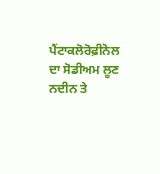ਪੈਂਟਾਕਲੋਰੋਫ਼ੀਨੋਲ ਦਾ ਸੋਡੀਅਮ ਲੂਣ ਨਦੀਨ ਤੇ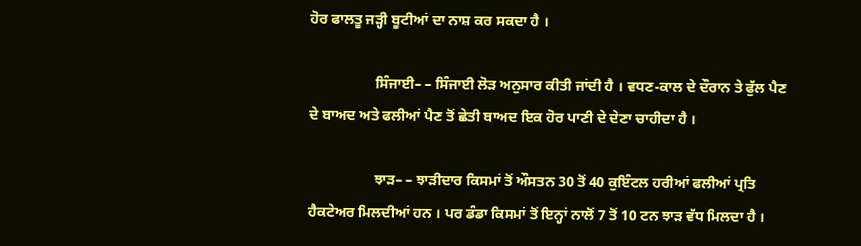ਹੋਰ ਫਾਲਤੂ ਜੜ੍ਹੀ ਬੂਟੀਆਂ ਦਾ ਨਾਸ਼ ਕਰ ਸਕਦਾ ਹੈ ।

                  ਸਿੰਜਾਈ– – ਸਿੰਜਾਈ ਲੋੜ ਅਨੁਸਾਰ ਕੀਤੀ ਜਾਂਦੀ ਹੈ । ਵਧਣ-ਕਾਲ ਦੇ ਦੌਰਾਨ ਤੇ ਫੁੱਲ ਪੈਣ ਦੇ ਬਾਅਦ ਅਤੇ ਫਲੀਆਂ ਪੈਣ ਤੋਂ ਛੇਤੀ ਬਾਅਦ ਇਕ ਹੋਰ ਪਾਣੀ ਦੇ ਦੇਣਾ ਚਾਹੀਦਾ ਹੈ ।

                  ਝਾੜ– – ਝਾੜੀਦਾਰ ਕਿਸਮਾਂ ਤੋਂ ਔਸਤਨ 30 ਤੋਂ 40 ਕੁਇੰਟਲ ਹਰੀਆਂ ਫਲੀਆਂ ਪ੍ਰਤਿ ਹੈਕਟੇਅਰ ਮਿਲਦੀਆਂ ਹਨ । ਪਰ ਡੰਡਾ ਕਿਸਮਾਂ ਤੋਂ ਇਨ੍ਹਾਂ ਨਾਲੋਂ 7 ਤੋਂ 10 ਟਨ ਝਾੜ ਵੱਧ ਮਿਲਦਾ ਹੈ ।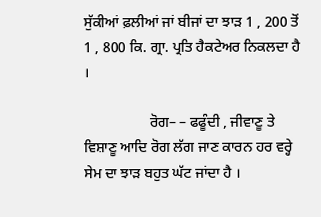ਸੁੱਕੀਆਂ ਫ਼ਲੀਆਂ ਜਾਂ ਬੀਜਾਂ ਦਾ ਝਾੜ 1 , 200 ਤੋਂ 1 , 800 ਕਿ. ਗ੍ਰਾ. ਪ੍ਰਤਿ ਹੈਕਟੇਅਰ ਨਿਕਲਦਾ ਹੈ ।

                  ਰੋਗ– – ਫਫੂੰਦੀ , ਜੀਵਾਣੂ ਤੇ ਵਿਸ਼ਾਣੂ ਆਦਿ ਰੋਗ ਲੱਗ ਜਾਣ ਕਾਰਨ ਹਰ ਵਰ੍ਹੇ ਸੇਮ ਦਾ ਝਾੜ ਬਹੁਤ ਘੱਟ ਜਾਂਦਾ ਹੈ ।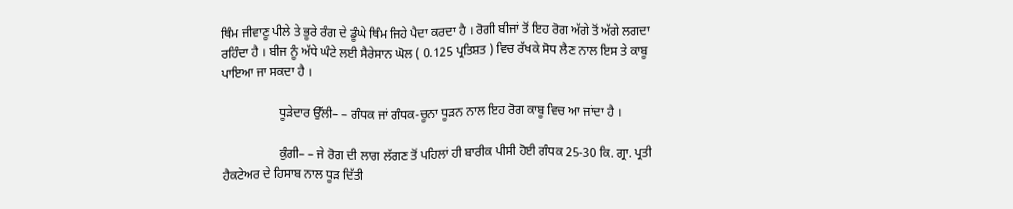ਥਿੰਮ ਜੀਵਾਣੂ ਪੀਲੇ ਤੇ ਭੂਰੇ ਰੰਗ ਦੇ ਡੂੰਘੇ ਥਿੰਮ ਜਿਹੇ ਪੈਦਾ ਕਰਦਾ ਹੈ । ਰੋਗੀ ਬੀਜਾਂ ਤੋਂ ਇਹ ਰੋਗ ਅੱਗੇ ਤੋਂ ਅੱਗੇ ਲਗਦਾ ਰਹਿੰਦਾ ਹੈ । ਬੀਜ ਨੂੰ ਅੱਧੇ ਘੰਟੇ ਲਈ ਸੈਰੇਸਾਨ ਘੋਲ ( 0.125 ਪ੍ਰਤਿਸ਼ਤ ) ਵਿਚ ਰੱਖਕੇ ਸੋਧ ਲੈਣ ਨਾਲ ਇਸ ਤੇ ਕਾਬੂ ਪਾਇਆ ਜਾ ਸਕਦਾ ਹੈ ।

                  ਧੂੜੇਦਾਰ ਉੱਲੀ– – ਗੰਧਕ ਜਾਂ ਗੰਧਕ-ਚੂਨਾ ਧੂੜਨ ਨਾਲ ਇਹ ਰੋਗ ਕਾਬੂ ਵਿਚ ਆ ਜਾਂਦਾ ਹੈ ।

                  ਕੁੰਗੀ– – ਜੇ ਰੋਗ ਦੀ ਲਾਗ ਲੱਗਣ ਤੋਂ ਪਹਿਲਾਂ ਹੀ ਬਾਰੀਕ ਪੀਸੀ ਹੋਈ ਗੰਧਕ 25-30 ਕਿ. ਗ੍ਰਾ. ਪ੍ਰਤੀ ਹੈਕਟੇਅਰ ਦੇ ਹਿਸਾਬ ਨਾਲ ਧੂੜ ਦਿੱਤੀ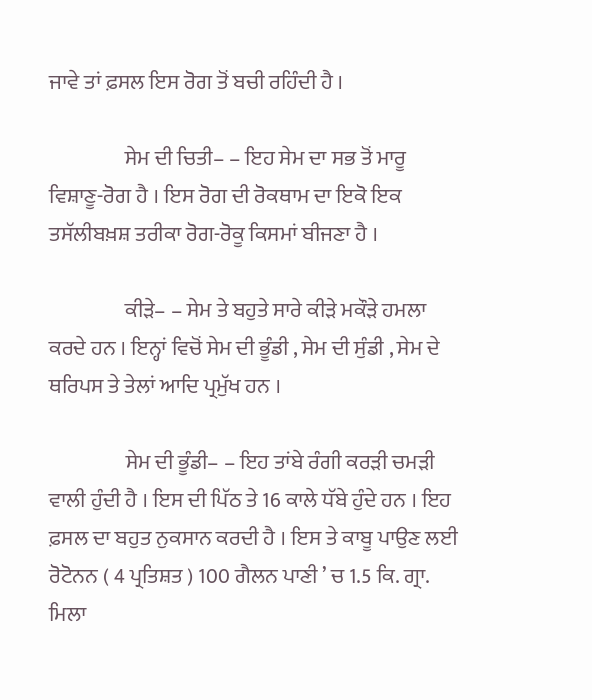ਜਾਵੇ ਤਾਂ ਫ਼ਸਲ ਇਸ ਰੋਗ ਤੋਂ ਬਚੀ ਰਹਿੰਦੀ ਹੈ ।

                  ਸੇਮ ਦੀ ਚਿਤੀ– – ਇਹ ਸੇਮ ਦਾ ਸਭ ਤੋਂ ਮਾਰੂ ਵਿਸ਼ਾਣੂ-ਰੋਗ ਹੈ । ਇਸ ਰੋਗ ਦੀ ਰੋਕਥਾਮ ਦਾ ਇਕੋ ਇਕ ਤਸੱਲੀਬਖ਼ਸ਼ ਤਰੀਕਾ ਰੋਗ-ਰੋਕੂ ਕਿਸਮਾਂ ਬੀਜਣਾ ਹੈ ।

                  ਕੀੜੇ– – ਸੇਮ ਤੇ ਬਹੁਤੇ ਸਾਰੇ ਕੀੜੇ ਮਕੌੜੇ ਹਮਲਾ ਕਰਦੇ ਹਨ । ਇਨ੍ਹਾਂ ਵਿਚੋਂ ਸੇਮ ਦੀ ਭੂੰਡੀ , ਸੇਮ ਦੀ ਸੁੰਡੀ , ਸੇਮ ਦੇ ਥਰਿਪਸ ਤੇ ਤੇਲਾਂ ਆਦਿ ਪ੍ਰਮੁੱਖ ਹਨ ।

                  ਸੇਮ ਦੀ ਭੂੰਡੀ– – ਇਹ ਤਾਂਬੇ ਰੰਗੀ ਕਰੜੀ ਚਮੜੀ ਵਾਲੀ ਹੁੰਦੀ ਹੈ । ਇਸ ਦੀ ਪਿੱਠ ਤੇ 16 ਕਾਲੇ ਧੱਬੇ ਹੁੰਦੇ ਹਨ । ਇਹ ਫ਼ਸਲ ਦਾ ਬਹੁਤ ਨੁਕਸਾਨ ਕਰਦੀ ਹੈ । ਇਸ ਤੇ ਕਾਬੂ ਪਾਉਣ ਲਈ ਰੋਟੋਨਨ ( 4 ਪ੍ਰਤਿਸ਼ਤ ) 100 ਗੈਲਨ ਪਾਣੀ ’ ਚ 1.5 ਕਿ. ਗ੍ਰਾ. ਮਿਲਾ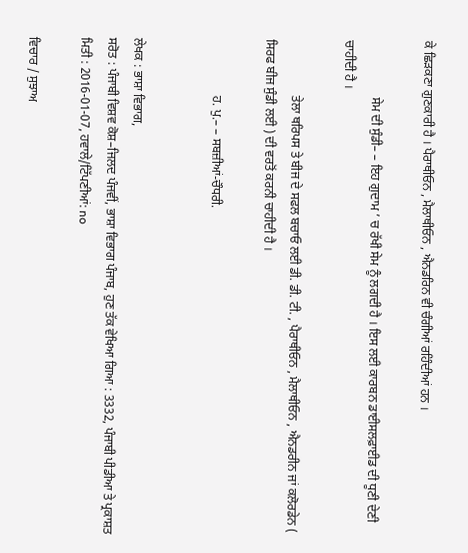ਕੇ ਛਿੜਕਣਾ ਗੁਣਕਾਰੀ ਹੈ । ਪੈਰਾਥੀਓਨ , ਮੈਲਾਥੀਓਨ , ਐਨਡਰਿਨ ਵੀ ਚੰਗੀਆਂ ਰਹਿੰਦੀਆਂ ਹਨ ।

                  ਸੇਮ ਦੀ ਸੁੰਡੀ– – ਇਹ ਗੁਦਾਮ ’ ਚ ਰੱਖੀ ਸੇਮ ਨੂੰ ਲਗਦੀ ਹੈ । ਇਸ ਲਈ ਕਾਰਬਨ ਡਾਈਸਲਫ਼ਾਈਡ ਦੀ ਧੂਣੀ ਦੇਣੀ ਚਾਹੀਦੀ ਹੈ ।

                  ਤੇਲਾ ਥਰਿਪਸ ਤੇ ਬੀਜ ਦੇ ਸਫਲ ਬਚਾਓ ਲਈ ਡੀ. ਡੀ. ਟੀ. , ਪੈਰਾਥੀਓਨ , ਮੈਲਾਥੀਓਨ , ਐਨਡਰੀਨ ਜਾਂ ਕਲੋਰਡੇਨ ( ਸਿਰਫ ਬੀਜ ਸੁੰਡੀ ਲਈ ) ਦੀ ਵਰਤੋਂ ਕਰਨੀ ਚਾਹੀਦੀ ਹੈ ।

                  ਹ. ਪੁ.– – ਸਬਜ਼ੀਆਂ-ਚੌਧਰੀ.


ਲੇਖਕ : ਭਾਸ਼ਾ ਵਿਭਾਗ,
ਸਰੋਤ : ਪੰਜਾਬੀ ਵਿਸ਼ਵ ਕੋਸ਼–ਜਿਲਦ ਪੰਜਵੀਂ, ਭਾਸ਼ਾ ਵਿਭਾਗ ਪੰਜਾਬ, ਹੁਣ ਤੱਕ ਵੇਖਿਆ ਗਿਆ : 3332, ਪੰਜਾਬੀ ਪੀਡੀਆ ਤੇ ਪ੍ਰਕਾਸ਼ਤ ਮਿਤੀ : 2016-01-07, ਹਵਾਲੇ/ਟਿੱਪਣੀਆਂ: no

ਵਿਚਾਰ / ਸੁਝਾਅ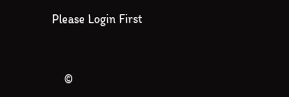Please Login First


    ©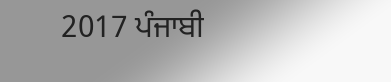2017 ਪੰਜਾਬੀ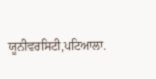ਯੂਨੀਵਰਸਿਟੀ,ਪਟਿਆਲਾ.